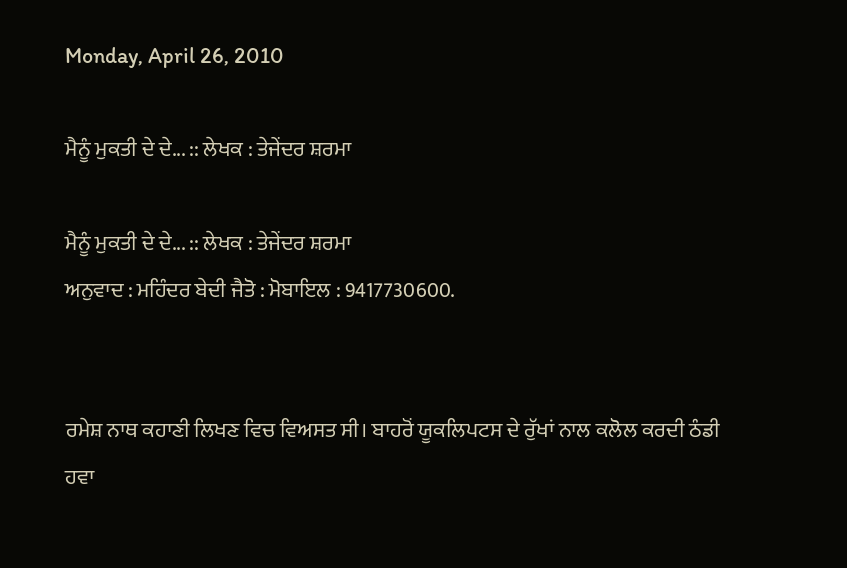Monday, April 26, 2010

ਮੈਨੂੰ ਮੁਕਤੀ ਦੇ ਦੇ... :: ਲੇਖਕ : ਤੇਜੇਂਦਰ ਸ਼ਰਮਾ

ਮੈਨੂੰ ਮੁਕਤੀ ਦੇ ਦੇ... :: ਲੇਖਕ : ਤੇਜੇਂਦਰ ਸ਼ਰਮਾ
ਅਨੁਵਾਦ : ਮਹਿੰਦਰ ਬੇਦੀ ਜੈਤੋ : ਮੋਬਾਇਲ : 9417730600.


ਰਮੇਸ਼ ਨਾਥ ਕਹਾਣੀ ਲਿਖਣ ਵਿਚ ਵਿਅਸਤ ਸੀ। ਬਾਹਰੋਂ ਯੂਕਲਿਪਟਸ ਦੇ ਰੁੱਖਾਂ ਨਾਲ ਕਲੋਲ ਕਰਦੀ ਠੰਡੀ ਹਵਾ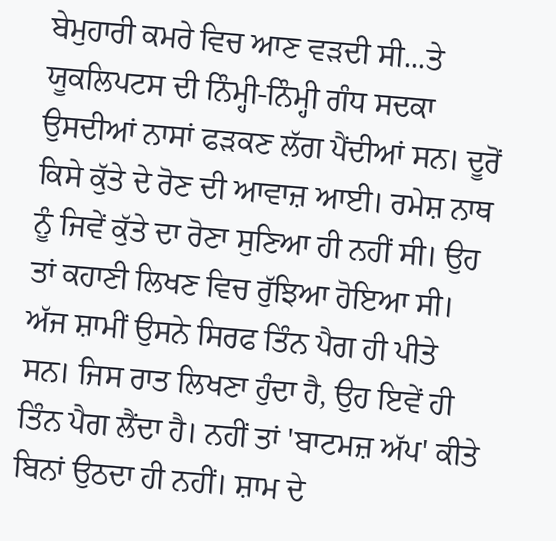ਬੇਮੁਹਾਰੀ ਕਮਰੇ ਵਿਚ ਆਣ ਵੜਦੀ ਸੀ...ਤੇ ਯੂਕਲਿਪਟਸ ਦੀ ਨਿੰਮ੍ਹੀ-ਨਿੰਮ੍ਹੀ ਗੰਧ ਸਦਕਾ ਉਸਦੀਆਂ ਨਾਸਾਂ ਫੜਕਣ ਲੱਗ ਪੈਂਦੀਆਂ ਸਨ। ਦੂਰੋਂ ਕਿਸੇ ਕੁੱਤੇ ਦੇ ਰੋਣ ਦੀ ਆਵਾਜ਼ ਆਈ। ਰਮੇਸ਼ ਨਾਥ ਨੂੰ ਜਿਵੇਂ ਕੁੱਤੇ ਦਾ ਰੋਣਾ ਸੁਣਿਆ ਹੀ ਨਹੀਂ ਸੀ। ਉਹ ਤਾਂ ਕਹਾਣੀ ਲਿਖਣ ਵਿਚ ਰੁੱਝਿਆ ਹੋਇਆ ਸੀ।
ਅੱਜ ਸ਼ਾਮੀਂ ਉਸਨੇ ਸਿਰਫ ਤਿੰਨ ਪੈਗ ਹੀ ਪੀਤੇ ਸਨ। ਜਿਸ ਰਾਤ ਲਿਖਣਾ ਹੁੰਦਾ ਹੈ, ਉਹ ਇਵੇਂ ਹੀ ਤਿੰਨ ਪੈਗ ਲੈਂਦਾ ਹੈ। ਨਹੀਂ ਤਾਂ 'ਬਾਟਮਜ਼ ਅੱਪ' ਕੀਤੇ ਬਿਨਾਂ ਉਠਦਾ ਹੀ ਨਹੀਂ। ਸ਼ਾਮ ਦੇ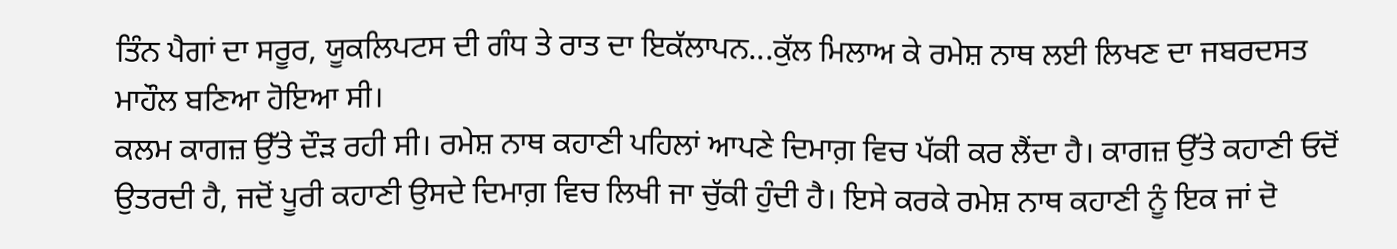ਤਿੰਨ ਪੈਗਾਂ ਦਾ ਸਰੂਰ, ਯੂਕਲਿਪਟਸ ਦੀ ਗੰਧ ਤੇ ਰਾਤ ਦਾ ਇਕੱਲਾਪਨ...ਕੁੱਲ ਮਿਲਾਅ ਕੇ ਰਮੇਸ਼ ਨਾਥ ਲਈ ਲਿਖਣ ਦਾ ਜਬਰਦਸਤ ਮਾਹੌਲ ਬਣਿਆ ਹੋਇਆ ਸੀ।
ਕਲਮ ਕਾਗਜ਼ ਉੱਤੇ ਦੌੜ ਰਹੀ ਸੀ। ਰਮੇਸ਼ ਨਾਥ ਕਹਾਣੀ ਪਹਿਲਾਂ ਆਪਣੇ ਦਿਮਾਗ਼ ਵਿਚ ਪੱਕੀ ਕਰ ਲੈਂਦਾ ਹੈ। ਕਾਗਜ਼ ਉੱਤੇ ਕਹਾਣੀ ਓਦੋਂ ਉਤਰਦੀ ਹੈ, ਜਦੋਂ ਪੂਰੀ ਕਹਾਣੀ ਉਸਦੇ ਦਿਮਾਗ਼ ਵਿਚ ਲਿਖੀ ਜਾ ਚੁੱਕੀ ਹੁੰਦੀ ਹੈ। ਇਸੇ ਕਰਕੇ ਰਮੇਸ਼ ਨਾਥ ਕਹਾਣੀ ਨੂੰ ਇਕ ਜਾਂ ਦੋ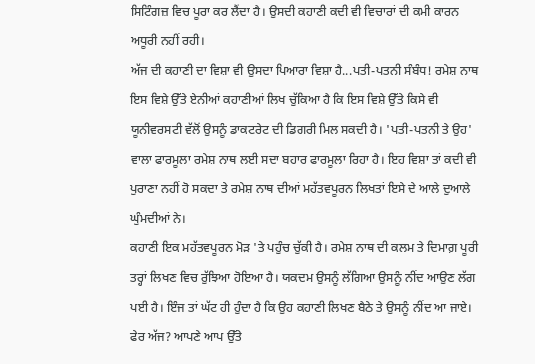ਸਿਟਿੰਗਜ਼ ਵਿਚ ਪੂਰਾ ਕਰ ਲੈਂਦਾ ਹੈ। ਉਸਦੀ ਕਹਾਣੀ ਕਦੀ ਵੀ ਵਿਚਾਰਾਂ ਦੀ ਕਮੀ ਕਾਰਨ ਅਧੂਰੀ ਨਹੀਂ ਰਹੀ।
ਅੱਜ ਦੀ ਕਹਾਣੀ ਦਾ ਵਿਸ਼ਾ ਵੀ ਉਸਦਾ ਪਿਆਰਾ ਵਿਸ਼ਾ ਹੈ...ਪਤੀ-ਪਤਨੀ ਸੰਬੰਧ! ਰਮੇਸ਼ ਨਾਥ ਇਸ ਵਿਸ਼ੇ ਉੱਤੇ ਏਨੀਆਂ ਕਹਾਣੀਆਂ ਲਿਖ ਚੁੱਕਿਆ ਹੈ ਕਿ ਇਸ ਵਿਸ਼ੇ ਉੱਤੇ ਕਿਸੇ ਵੀ ਯੂਨੀਵਰਸਟੀ ਵੱਲੋਂ ਉਸਨੂੰ ਡਾਕਟਰੇਟ ਦੀ ਡਿਗਰੀ ਮਿਲ ਸਕਦੀ ਹੈ। 'ਪਤੀ-ਪਤਨੀ ਤੇ ਉਹ' ਵਾਲਾ ਫਾਰਮੂਲਾ ਰਮੇਸ਼ ਨਾਥ ਲਈ ਸਦਾ ਬਹਾਰ ਫਾਰਮੂਲਾ ਰਿਹਾ ਹੈ। ਇਹ ਵਿਸ਼ਾ ਤਾਂ ਕਦੀ ਵੀ ਪੁਰਾਣਾ ਨਹੀਂ ਹੋ ਸਕਦਾ ਤੇ ਰਮੇਸ਼ ਨਾਥ ਦੀਆਂ ਮਹੱਤਵਪੂਰਨ ਲਿਖਤਾਂ ਇਸੇ ਦੇ ਆਲੇ ਦੁਆਲੇ ਘੁੰਮਦੀਆਂ ਨੇ।
ਕਹਾਣੀ ਇਕ ਮਹੱਤਵਪੂਰਨ ਮੋੜ 'ਤੇ ਪਹੁੰਚ ਚੁੱਕੀ ਹੈ। ਰਮੇਸ਼ ਨਾਥ ਦੀ ਕਲਮ ਤੇ ਦਿਮਾਗ਼ ਪੂਰੀ ਤਰ੍ਹਾਂ ਲਿਖਣ ਵਿਚ ਰੁੱਝਿਆ ਹੋਇਆ ਹੈ। ਯਕਦਮ ਉਸਨੂੰ ਲੱਗਿਆ ਉਸਨੂੰ ਨੀਂਦ ਆਉਣ ਲੱਗ ਪਈ ਹੈ। ਇੰਜ ਤਾਂ ਘੱਟ ਹੀ ਹੁੰਦਾ ਹੈ ਕਿ ਉਹ ਕਹਾਣੀ ਲਿਖਣ ਬੈਠੇ ਤੇ ਉਸਨੂੰ ਨੀਂਦ ਆ ਜਾਏ। ਫੇਰ ਅੱਜ? ਆਪਣੇ ਆਪ ਉੱਤੇ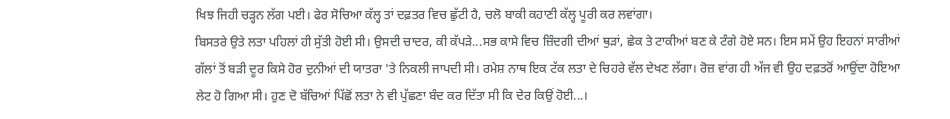ਖਿਝ ਜਿਹੀ ਚੜ੍ਹਨ ਲੱਗ ਪਈ। ਫੇਰ ਸੋਚਿਆ ਕੱਲ੍ਹ ਤਾਂ ਦਫ਼ਤਰ ਵਿਚ ਛੁੱਟੀ ਹੈ, ਚਲੋ ਬਾਕੀ ਕਹਾਣੀ ਕੱਲ੍ਹ ਪੂਰੀ ਕਰ ਲਵਾਂਗਾ।
ਬਿਸਤਰੇ ਉਤੇ ਲਤਾ ਪਹਿਲਾਂ ਹੀ ਸੁੱਤੀ ਹੋਈ ਸੀ। ਉਸਦੀ ਚਾਦਰ, ਕੀ ਕੱਪੜੇ...ਸਭ ਕਾਸੇ ਵਿਚ ਜ਼ਿੰਦਗੀ ਦੀਆਂ ਥੁੜਾਂ, ਛੇਕ ਤੇ ਟਾਕੀਆਂ ਬਣ ਕੇ ਟੰਗੇ ਹੋਏ ਸਨ। ਇਸ ਸਮੇਂ ਉਹ ਇਹਨਾਂ ਸਾਰੀਆਂ ਗੱਲਾਂ ਤੋਂ ਬੜੀ ਦੂਰ ਕਿਸੇ ਹੋਰ ਦੁਨੀਆਂ ਦੀ ਯਾਤਰਾ 'ਤੇ ਨਿਕਲੀ ਜਾਪਦੀ ਸੀ। ਰਮੇਸ਼ ਨਾਥ ਇਕ ਟੱਕ ਲਤਾ ਦੇ ਚਿਹਰੇ ਵੱਲ ਦੇਖਣ ਲੱਗਾ। ਰੋਜ਼ ਵਾਂਗ ਹੀ ਅੱਜ ਵੀ ਉਹ ਦਫ਼ਤਰੋਂ ਆਉਂਦਾ ਹੋਇਆ ਲੇਟ ਹੋ ਗਿਆ ਸੀ। ਹੁਣ ਦੋ ਬੱਚਿਆਂ ਪਿੱਛੋਂ ਲਤਾ ਨੇ ਵੀ ਪੁੱਛਣਾ ਬੰਦ ਕਰ ਦਿੱਤਾ ਸੀ ਕਿ ਦੇਰ ਕਿਉਂ ਹੋਈ...।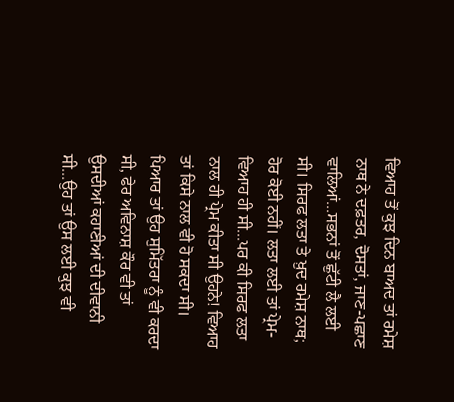ਵਿਆਹ ਤੋਂ ਕੁਝ ਦਿਨ ਬਾਅਦ ਤਾਂ ਰਮੇਸ਼ ਨਾਥ ਨੇ ਦਫ਼ਤਰ, ਦੋਸਤਾਂ, ਜਾਣ-ਪਛਾਣ ਵਾਲਿਆਂ...ਸਭਨਾਂ ਤੋਂ ਛੁੱਟੀ ਲੈ ਲਈ ਸੀ। ਸਿਰਫ ਲਤਾ ਤੇ ਖ਼ੁਦ ਰਮੇਸ਼ ਨਾਥ; ਹੋਰ ਕੋਈ ਨਹੀਂ। ਲਤਾ ਲਈ ਤਾਂ ਪ੍ਰੇਮ-ਵਿਆਹ ਹੀ ਸੀ...ਪਰ ਕੀ ਸਿਰਫ ਲਤਾ ਨਾਲ ਹੀ ਪ੍ਰੇਮ ਕੀਤਾ ਸੀ ਉਹਨੇ! ਵਿਆਹ ਤਾਂ ਕਿਸੇ ਨਾਲ ਵੀ ਹੋ ਸਕਦਾ ਸੀ। ਪਿਆਰ ਤਾਂ ਉਹ ਸੁਮਿੱਤਰਾ ਨੂੰ ਵੀ ਕਰਦਾ ਸੀ, ਫੇਰ ਅਵਿਨਾਸ਼ ਕੌਰ ਵੀ ਤਾਂ ਉਸਦੀਆਂ ਕਹਾਣੀਆਂ ਦੀ ਦੀਵਾਨੀ ਸੀ...ਉਹ ਤਾਂ ਉਸ ਲਈ ਕੁਝ ਵੀ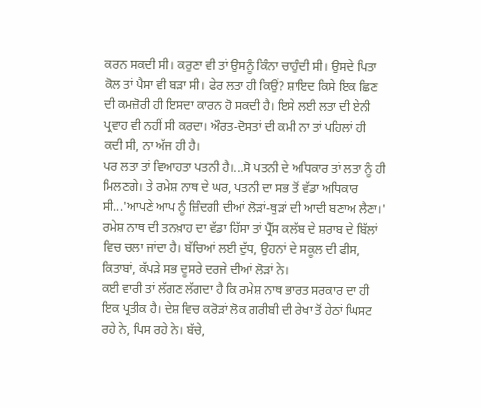ਕਰਨ ਸਕਦੀ ਸੀ। ਕਰੁਣਾ ਵੀ ਤਾਂ ਉਸਨੂੰ ਕਿੰਨਾ ਚਾਹੁੰਦੀ ਸੀ। ਉਸਦੇ ਪਿਤਾ ਕੋਲ ਤਾਂ ਪੈਸਾ ਵੀ ਬੜਾ ਸੀ। ਫੇਰ ਲਤਾ ਹੀ ਕਿਉਂ? ਸ਼ਾਇਦ ਕਿਸੇ ਇਕ ਛਿਣ ਦੀ ਕਮਜ਼ੋਰੀ ਹੀ ਇਸਦਾ ਕਾਰਨ ਹੋ ਸਕਦੀ ਹੈ। ਇਸੇ ਲਈ ਲਤਾ ਦੀ ਏਨੀ ਪ੍ਰਵਾਹ ਵੀ ਨਹੀਂ ਸੀ ਕਰਦਾ। ਔਰਤ-ਦੋਸਤਾਂ ਦੀ ਕਮੀ ਨਾ ਤਾਂ ਪਹਿਲਾਂ ਹੀ ਕਦੀ ਸੀ, ਨਾ ਅੱਜ ਹੀ ਹੈ।
ਪਰ ਲਤਾ ਤਾਂ ਵਿਆਹਤਾ ਪਤਨੀ ਹੈ।...ਸੋ ਪਤਨੀ ਦੇ ਅਧਿਕਾਰ ਤਾਂ ਲਤਾ ਨੂੰ ਹੀ ਮਿਲਣਗੇ। ਤੇ ਰਮੇਸ਼ ਨਾਥ ਦੇ ਘਰ, ਪਤਨੀ ਦਾ ਸਭ ਤੋਂ ਵੱਡਾ ਅਧਿਕਾਰ ਸੀ...'ਆਪਣੇ ਆਪ ਨੂੰ ਜ਼ਿੰਦਗੀ ਦੀਆਂ ਲੋੜਾਂ-ਥੁੜਾਂ ਦੀ ਆਦੀ ਬਣਾਅ ਲੈਣਾ।' ਰਮੇਸ਼ ਨਾਥ ਦੀ ਤਨਖ਼ਾਹ ਦਾ ਵੱਡਾ ਹਿੱਸਾ ਤਾਂ ਪ੍ਰੈੱਸ ਕਲੱਬ ਦੇ ਸ਼ਰਾਬ ਦੇ ਬਿੱਲਾਂ ਵਿਚ ਚਲਾ ਜਾਂਦਾ ਹੈ। ਬੱਚਿਆਂ ਲਈ ਦੁੱਧ, ਉਹਨਾਂ ਦੇ ਸਕੂਲ ਦੀ ਫੀਸ, ਕਿਤਾਬਾਂ, ਕੱਪੜੇ ਸਭ ਦੂਸਰੇ ਦਰਜੇ ਦੀਆਂ ਲੋੜਾਂ ਨੇ।
ਕਈ ਵਾਰੀ ਤਾਂ ਲੱਗਣ ਲੱਗਦਾ ਹੈ ਕਿ ਰਮੇਸ਼ ਨਾਥ ਭਾਰਤ ਸਰਕਾਰ ਦਾ ਹੀ ਇਕ ਪ੍ਰਤੀਕ ਹੈ। ਦੇਸ਼ ਵਿਚ ਕਰੋੜਾਂ ਲੋਕ ਗਰੀਬੀ ਦੀ ਰੇਖਾ ਤੋਂ ਹੇਠਾਂ ਘਿਸਟ ਰਹੇ ਨੇ, ਪਿਸ ਰਹੇ ਨੇ। ਬੱਚੇ,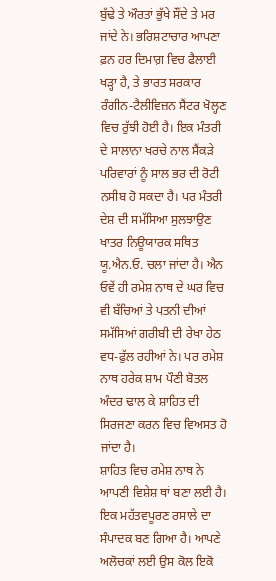ਬੁੱਢੇ ਤੇ ਔਰਤਾਂ ਭੁੱਖੇ ਸੌਂਦੇ ਤੇ ਮਰ ਜਾਂਦੇ ਨੇ। ਭਰਿਸ਼ਟਾਚਾਰ ਆਪਣਾ ਫ਼ਨ ਹਰ ਦਿਮਾਗ਼ ਵਿਚ ਫੈਲਾਈ ਖੜ੍ਹਾ ਹੈ, ਤੇ ਭਾਰਤ ਸਰਕਾਰ ਰੰਗੀਨ-ਟੈਲੀਵਿਜ਼ਨ ਸੈਂਟਰ ਖੋਲ੍ਹਣ ਵਿਚ ਰੁੱਝੀ ਹੋਈ ਹੈ। ਇਕ ਮੰਤਰੀ ਦੇ ਸਾਲਾਨਾ ਖਰਚੇ ਨਾਲ ਸੈਂਕੜੇ ਪਰਿਵਾਰਾਂ ਨੂੰ ਸਾਲ ਭਰ ਦੀ ਰੋਟੀ ਨਸੀਬ ਹੋ ਸਕਦਾ ਹੈ। ਪਰ ਮੰਤਰੀ ਦੇਸ਼ ਦੀ ਸਮੱਸਿਆ ਸੁਲਝਾਉਣ ਖਾਤਰ ਨਿਊਯਾਰਕ ਸਥਿਤ ਯੂ.ਐਨ.ਓ. ਚਲਾ ਜਾਂਦਾ ਹੈ। ਐਨ ਓਵੇਂ ਹੀ ਰਮੇਸ਼ ਨਾਥ ਦੇ ਘਰ ਵਿਚ ਵੀ ਬੱਚਿਆਂ ਤੇ ਪਤਨੀ ਦੀਆਂ ਸਮੱਸਿਆਂ ਗਰੀਬੀ ਦੀ ਰੇਖਾ ਹੇਠ ਵਧ-ਫੁੱਲ ਰਹੀਆਂ ਨੇ। ਪਰ ਰਮੇਸ਼ ਨਾਥ ਹਰੇਕ ਸ਼ਾਮ ਪੌਣੀ ਬੋਤਲ ਅੰਦਰ ਢਾਲ ਕੇ ਸ਼ਾਹਿਤ ਦੀ ਸਿਰਜਣਾ ਕਰਨ ਵਿਚ ਵਿਅਸਤ ਹੋ ਜਾਂਦਾ ਹੈ।
ਸ਼ਾਹਿਤ ਵਿਚ ਰਮੇਸ਼ ਨਾਥ ਨੇ ਆਪਣੀ ਵਿਸ਼ੇਸ਼ ਥਾਂ ਬਣਾ ਲਈ ਹੈ। ਇਕ ਮਹੱਤਵਪੂਰਣ ਰਸਾਲੇ ਦਾ ਸੰਪਾਦਕ ਬਣ ਗਿਆ ਹੈ। ਆਪਣੇ ਅਲੋਚਕਾਂ ਲਈ ਉਸ ਕੋਲ ਇਕੋ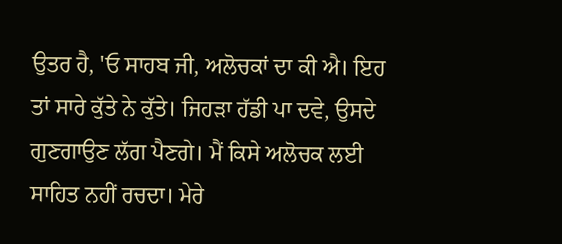ਉਤਰ ਹੈ, 'ਓ ਸਾਹਬ ਜੀ, ਅਲੋਚਕਾਂ ਦਾ ਕੀ ਐ। ਇਹ ਤਾਂ ਸਾਰੇ ਕੁੱਤੇ ਨੇ ਕੁੱਤੇ। ਜਿਹੜਾ ਹੱਡੀ ਪਾ ਦਵੇ, ਉਸਦੇ ਗੁਣਗਾਉਣ ਲੱਗ ਪੈਣਗੇ। ਮੈਂ ਕਿਸੇ ਅਲੋਚਕ ਲਈ ਸਾਹਿਤ ਨਹੀਂ ਰਚਦਾ। ਮੇਰੇ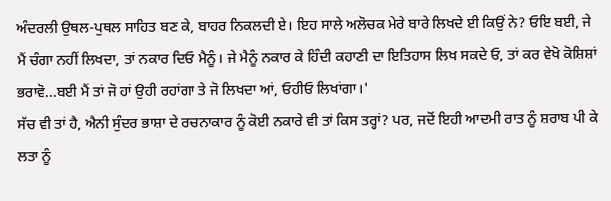ਅੰਦਰਲੀ ਉਥਲ-ਪੁਥਲ ਸਾਹਿਤ ਬਣ ਕੇ, ਬਾਹਰ ਨਿਕਲਦੀ ਏ। ਇਹ ਸਾਲੇ ਅਲੋਚਕ ਮੇਰੇ ਬਾਰੇ ਲਿਖਦੇ ਈ ਕਿਉਂ ਨੇ? ਓਇ ਬਈ, ਜੇ ਮੈਂ ਚੰਗਾ ਨਹੀਂ ਲਿਖਦਾ, ਤਾਂ ਨਕਾਰ ਦਿਓ ਮੈਨੂੰ। ਜੇ ਮੈਨੂੰ ਨਕਾਰ ਕੇ ਹਿੰਦੀ ਕਹਾਣੀ ਦਾ ਇਤਿਹਾਸ ਲਿਖ ਸਕਦੇ ਓ, ਤਾਂ ਕਰ ਵੇਖੋ ਕੋਸ਼ਿਸ਼ਾਂ ਭਰਾਵੋ...ਬਈ ਮੈਂ ਤਾਂ ਜੋ ਹਾਂ ਉਹੀ ਰਹਾਂਗਾ ਤੇ ਜੋ ਲਿਖਦਾ ਆਂ, ਓਹੀਓ ਲਿਖਾਂਗਾ।'
ਸੱਚ ਵੀ ਤਾਂ ਹੈ, ਐਨੀ ਸੁੰਦਰ ਭਾਸ਼ਾ ਦੇ ਰਚਨਾਕਾਰ ਨੂੰ ਕੋਈ ਨਕਾਰੇ ਵੀ ਤਾਂ ਕਿਸ ਤਰ੍ਹਾਂ? ਪਰ, ਜਦੋਂ ਇਹੀ ਆਦਮੀ ਰਾਤ ਨੂੰ ਸ਼ਰਾਬ ਪੀ ਕੇ ਲਤਾ ਨੂੰ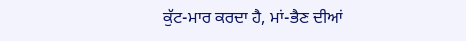ਕੁੱਟ-ਮਾਰ ਕਰਦਾ ਹੈ, ਮਾਂ-ਭੈਣ ਦੀਆਂ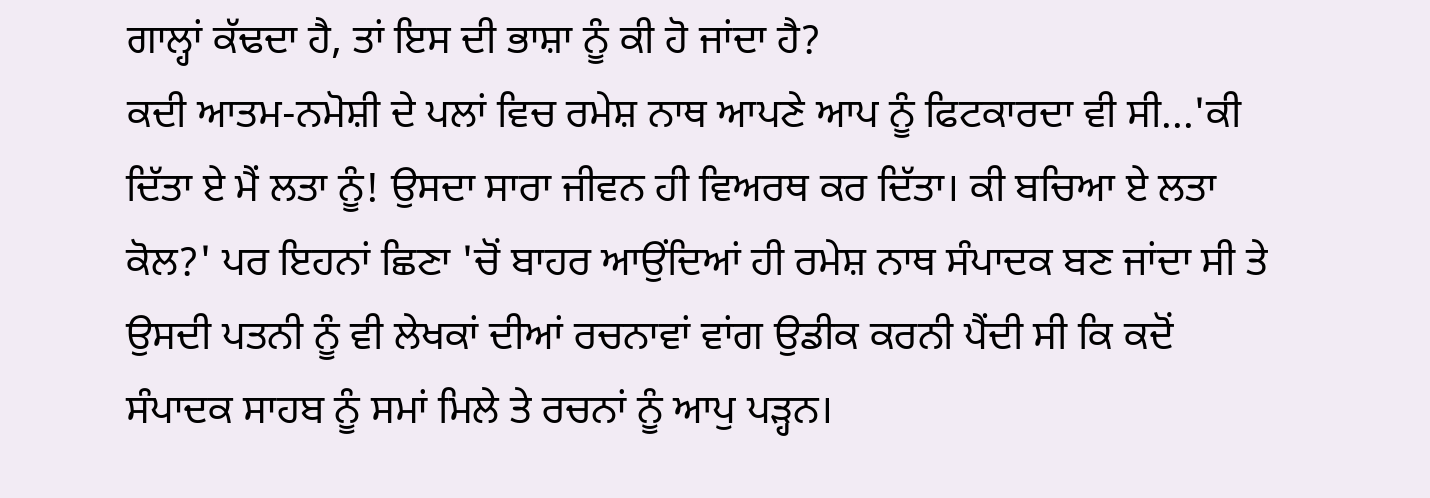ਗਾਲ੍ਹਾਂ ਕੱਢਦਾ ਹੈ, ਤਾਂ ਇਸ ਦੀ ਭਾਸ਼ਾ ਨੂੰ ਕੀ ਹੋ ਜਾਂਦਾ ਹੈ?
ਕਦੀ ਆਤਮ-ਨਮੋਸ਼ੀ ਦੇ ਪਲਾਂ ਵਿਚ ਰਮੇਸ਼ ਨਾਥ ਆਪਣੇ ਆਪ ਨੂੰ ਫਿਟਕਾਰਦਾ ਵੀ ਸੀ...'ਕੀ ਦਿੱਤਾ ਏ ਮੈਂ ਲਤਾ ਨੂੰ! ਉਸਦਾ ਸਾਰਾ ਜੀਵਨ ਹੀ ਵਿਅਰਥ ਕਰ ਦਿੱਤਾ। ਕੀ ਬਚਿਆ ਏ ਲਤਾ ਕੋਲ?' ਪਰ ਇਹਨਾਂ ਛਿਣਾ 'ਚੋਂ ਬਾਹਰ ਆਉਂਦਿਆਂ ਹੀ ਰਮੇਸ਼ ਨਾਥ ਸੰਪਾਦਕ ਬਣ ਜਾਂਦਾ ਸੀ ਤੇ ਉਸਦੀ ਪਤਨੀ ਨੂੰ ਵੀ ਲੇਖਕਾਂ ਦੀਆਂ ਰਚਨਾਵਾਂ ਵਾਂਗ ਉਡੀਕ ਕਰਨੀ ਪੈਂਦੀ ਸੀ ਕਿ ਕਦੋਂ ਸੰਪਾਦਕ ਸਾਹਬ ਨੂੰ ਸਮਾਂ ਮਿਲੇ ਤੇ ਰਚਨਾਂ ਨੂੰ ਆਪੁ ਪੜ੍ਹਨ।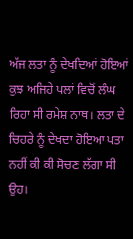ਅੱਜ ਲਤਾ ਨੂੰ ਦੇਖਦਿਆਂ ਹੋਇਆਂ ਕੁਝ ਅਜਿਹੇ ਪਲਾਂ ਵਿਚੋਂ ਲੰਘ ਰਿਹਾ ਸੀ ਰਮੇਸ਼ ਨਾਥ। ਲਤਾ ਦੇ ਚਿਹਰੇ ਨੂੰ ਦੇਖਦਾ ਹੋਇਆ ਪਤਾ ਨਹੀਂ ਕੀ ਕੀ ਸੋਚਣ ਲੱਗਾ ਸੀ ਉਹ।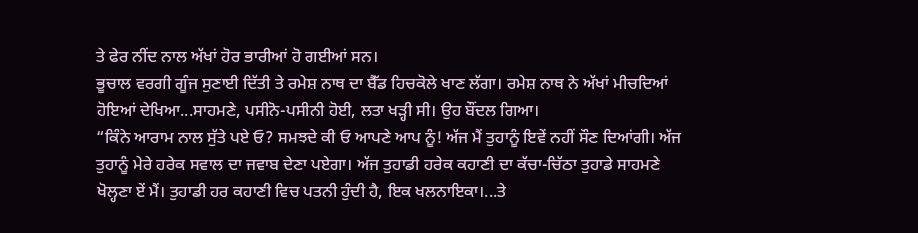ਤੇ ਫੇਰ ਨੀਂਦ ਨਾਲ ਅੱਖਾਂ ਹੋਰ ਭਾਰੀਆਂ ਹੋ ਗਈਆਂ ਸਨ।
ਭੂਚਾਲ ਵਰਗੀ ਗੂੰਜ ਸੁਣਾਈ ਦਿੱਤੀ ਤੇ ਰਮੇਸ਼ ਨਾਥ ਦਾ ਬੈੱਡ ਹਿਚਕੋਲੇ ਖਾਣ ਲੱਗਾ। ਰਮੇਸ਼ ਨਾਥ ਨੇ ਅੱਖਾਂ ਮੀਚਦਿਆਂ ਹੋਇਆਂ ਦੇਖਿਆ...ਸਾਹਮਣੇ, ਪਸੀਨੋ-ਪਸੀਨੀ ਹੋਈ, ਲਤਾ ਖੜ੍ਹੀ ਸੀ। ਉਹ ਬੌਂਦਲ ਗਿਆ।
“ਕਿੰਨੇ ਆਰਾਮ ਨਾਲ ਸੁੱਤੇ ਪਏ ਓ? ਸਮਝਦੇ ਕੀ ਓ ਆਪਣੇ ਆਪ ਨੂੰ! ਅੱਜ ਮੈਂ ਤੁਹਾਨੂੰ ਇਵੇਂ ਨਹੀਂ ਸੌਣ ਦਿਆਂਗੀ। ਅੱਜ ਤੁਹਾਨੂੰ ਮੇਰੇ ਹਰੇਕ ਸਵਾਲ ਦਾ ਜਵਾਬ ਦੇਣਾ ਪਏਗਾ। ਅੱਜ ਤੁਹਾਡੀ ਹਰੇਕ ਕਹਾਣੀ ਦਾ ਕੱਚਾ-ਚਿੱਠਾ ਤੁਹਾਡੇ ਸਾਹਮਣੇ ਖੋਲ੍ਹਣਾ ਏਂ ਮੈਂ। ਤੁਹਾਡੀ ਹਰ ਕਹਾਣੀ ਵਿਚ ਪਤਨੀ ਹੁੰਦੀ ਹੈ, ਇਕ ਖਲਨਾਇਕਾ।...ਤੇ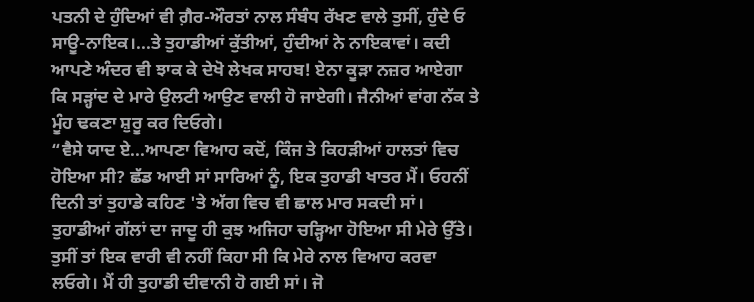ਪਤਨੀ ਦੇ ਹੁੰਦਿਆਂ ਵੀ ਗ਼ੈਰ-ਔਰਤਾਂ ਨਾਲ ਸੰਬੰਧ ਰੱਖਣ ਵਾਲੇ ਤੁਸੀਂ, ਹੁੰਦੇ ਓ ਸਾਊ-ਨਾਇਕ।...ਤੇ ਤੁਹਾਡੀਆਂ ਕੁੱਤੀਆਂ, ਹੁੰਦੀਆਂ ਨੇ ਨਾਇਕਾਵਾਂ। ਕਦੀ ਆਪਣੇ ਅੰਦਰ ਵੀ ਝਾਕ ਕੇ ਦੇਖੋ ਲੇਖਕ ਸਾਹਬ! ਏਨਾ ਕੂੜਾ ਨਜ਼ਰ ਆਏਗਾ ਕਿ ਸੜ੍ਹਾਂਦ ਦੇ ਮਾਰੇ ਉਲਟੀ ਆਉਣ ਵਾਲੀ ਹੋ ਜਾਏਗੀ। ਜੈਨੀਆਂ ਵਾਂਗ ਨੱਕ ਤੇ ਮੂੰਹ ਢਕਣਾ ਸ਼ੁਰੂ ਕਰ ਦਿਓਗੇ।
“ਵੈਸੇ ਯਾਦ ਏ...ਆਪਣਾ ਵਿਆਹ ਕਦੋਂ, ਕਿੰਜ ਤੇ ਕਿਹੜੀਆਂ ਹਾਲਤਾਂ ਵਿਚ ਹੋਇਆ ਸੀ? ਛੱਡ ਆਈ ਸਾਂ ਸਾਰਿਆਂ ਨੂੰ, ਇਕ ਤੁਹਾਡੀ ਖਾਤਰ ਮੈਂ। ਓਹਨੀਂ ਦਿਨੀ ਤਾਂ ਤੁਹਾਡੇ ਕਹਿਣ 'ਤੇ ਅੱਗ ਵਿਚ ਵੀ ਛਾਲ ਮਾਰ ਸਕਦੀ ਸਾਂ। ਤੁਹਾਡੀਆਂ ਗੱਲਾਂ ਦਾ ਜਾਦੂ ਹੀ ਕੁਝ ਅਜਿਹਾ ਚੜ੍ਹਿਆ ਹੋਇਆ ਸੀ ਮੇਰੇ ਉੱਤੇ। ਤੁਸੀਂ ਤਾਂ ਇਕ ਵਾਰੀ ਵੀ ਨਹੀਂ ਕਿਹਾ ਸੀ ਕਿ ਮੇਰੇ ਨਾਲ ਵਿਆਹ ਕਰਵਾ ਲਓਗੇ। ਮੈਂ ਹੀ ਤੁਹਾਡੀ ਦੀਵਾਨੀ ਹੋ ਗਈ ਸਾਂ। ਜੋ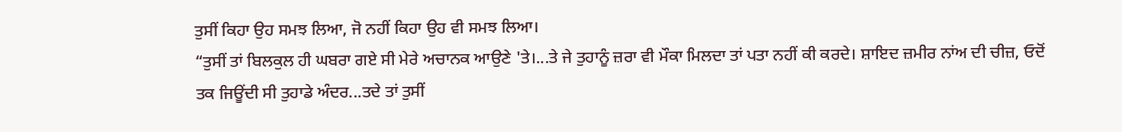ਤੁਸੀਂ ਕਿਹਾ ਉਹ ਸਮਝ ਲਿਆ, ਜੋ ਨਹੀਂ ਕਿਹਾ ਉਹ ਵੀ ਸਮਝ ਲਿਆ।
“ਤੁਸੀਂ ਤਾਂ ਬਿਲਕੁਲ ਹੀ ਘਬਰਾ ਗਏ ਸੀ ਮੇਰੇ ਅਚਾਨਕ ਆਉਣੇ 'ਤੇ।...ਤੇ ਜੇ ਤੁਹਾਨੂੰ ਜ਼ਰਾ ਵੀ ਮੌਕਾ ਮਿਲਦਾ ਤਾਂ ਪਤਾ ਨਹੀਂ ਕੀ ਕਰਦੇ। ਸ਼ਾਇਦ ਜ਼ਮੀਰ ਨਾਂਅ ਦੀ ਚੀਜ਼, ਓਦੋਂ ਤਕ ਜਿਊਂਦੀ ਸੀ ਤੁਹਾਡੇ ਅੰਦਰ...ਤਦੇ ਤਾਂ ਤੁਸੀਂ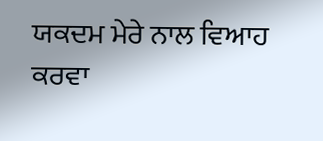ਯਕਦਮ ਮੇਰੇ ਨਾਲ ਵਿਆਹ ਕਰਵਾ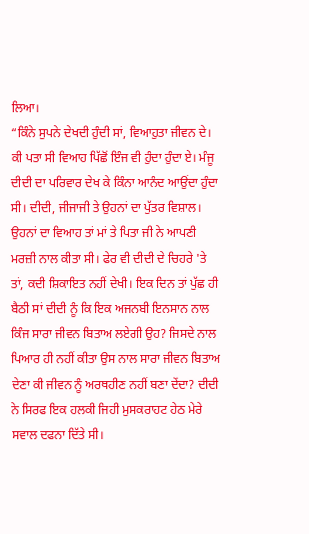ਲਿਆ।
“ਕਿੰਨੇ ਸੁਪਨੇ ਦੇਖਦੀ ਹੁੰਦੀ ਸਾਂ, ਵਿਆਹੁਤਾ ਜੀਵਨ ਦੇ। ਕੀ ਪਤਾ ਸੀ ਵਿਆਹ ਪਿੱਛੋਂ ਇੰਜ ਵੀ ਹੁੰਦਾ ਹੁੰਦਾ ਏ। ਮੰਜੂ ਦੀਦੀ ਦਾ ਪਰਿਵਾਰ ਦੇਖ ਕੇ ਕਿੰਨਾ ਆਨੰਦ ਆਉਂਦਾ ਹੁੰਦਾ ਸੀ। ਦੀਦੀ, ਜੀਜਾਜੀ ਤੇ ਉਹਨਾਂ ਦਾ ਪੁੱਤਰ ਵਿਸ਼ਾਲ। ਉਹਨਾਂ ਦਾ ਵਿਆਹ ਤਾਂ ਮਾਂ ਤੇ ਪਿਤਾ ਜੀ ਨੇ ਆਪਣੀ ਮਰਜ਼ੀ ਨਾਲ ਕੀਤਾ ਸੀ। ਫੇਰ ਵੀ ਦੀਦੀ ਦੇ ਚਿਹਰੇ 'ਤੇ ਤਾਂ, ਕਦੀ ਸ਼ਿਕਾਇਤ ਨਹੀਂ ਦੇਖੀ। ਇਕ ਦਿਨ ਤਾਂ ਪੁੱਛ ਹੀ ਬੈਠੀ ਸਾਂ ਦੀਦੀ ਨੂੰ ਕਿ ਇਕ ਅਜਨਬੀ ਇਨਸਾਨ ਨਾਲ ਕਿੰਜ ਸਾਰਾ ਜੀਵਨ ਬਿਤਾਅ ਲਏਗੀ ਉਹ? ਜਿਸਦੇ ਨਾਲ ਪਿਆਰ ਹੀ ਨਹੀਂ ਕੀਤਾ ਉਸ ਨਾਲ ਸਾਰਾ ਜੀਵਨ ਬਿਤਾਅ ਦੇਣਾ ਕੀ ਜੀਵਨ ਨੂੰ ਅਰਥਹੀਣ ਨਹੀਂ ਬਣਾ ਦੇਂਦਾ? ਦੀਦੀ ਨੇ ਸਿਰਫ ਇਕ ਹਲਕੀ ਜਿਹੀ ਮੁਸਕਰਾਹਟ ਹੇਠ ਮੇਰੇ ਸਵਾਲ ਦਫਨਾ ਦਿੱਤੇ ਸੀ।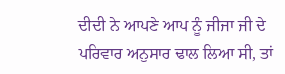ਦੀਦੀ ਨੇ ਆਪਣੇ ਆਪ ਨੂੰ ਜੀਜਾ ਜੀ ਦੇ ਪਰਿਵਾਰ ਅਨੁਸਾਰ ਢਾਲ ਲਿਆ ਸੀ, ਤਾਂ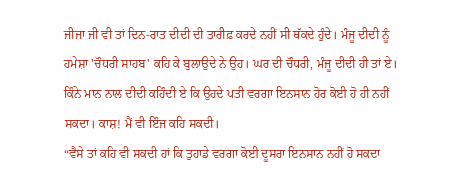ਜੀਜਾ ਜੀ ਵੀ ਤਾਂ ਦਿਨ-ਰਾਤ ਦੀਦੀ ਦੀ ਤਾਰੀਫ਼ ਕਰਦੇ ਨਹੀਂ ਸੀ ਥੱਕਦੇ ਹੁੰਦੇ। ਮੰਜੂ ਦੀਦੀ ਨੂੰ ਹਮੇਸ਼ਾ 'ਚੌਧਰੀ ਸਾਹਬ' ਕਹਿ ਕੇ ਬੁਲਾਉਦੇ ਨੇ ਉਹ। ਘਰ ਦੀ ਚੌਧਰੀ, ਮੰਜੂ ਦੀਦੀ ਹੀ ਤਾਂ ਏ। ਕਿੰਨੇ ਮਾਨ ਨਾਲ ਦੀਦੀ ਕਹਿੰਦੀ ਏ ਕਿ ਉਹਦੇ ਪਤੀ ਵਰਗਾ ਇਨਸਾਨ ਹੋਰ ਕੋਈ ਹੋ ਹੀ ਨਹੀਂ ਸਕਦਾ। ਕਾਸ਼! ਮੈਂ ਵੀ ਇੰਜ ਕਹਿ ਸਕਦੀ।
“ਵੈਸੇ ਤਾਂ ਕਹਿ ਵੀ ਸਕਦੀ ਹਾਂ ਕਿ ਤੁਹਾਡੇ ਵਰਗਾ ਕੋਈ ਦੂਸਰਾ ਇਨਸਾਨ ਨਹੀਂ ਹੋ ਸਕਦਾ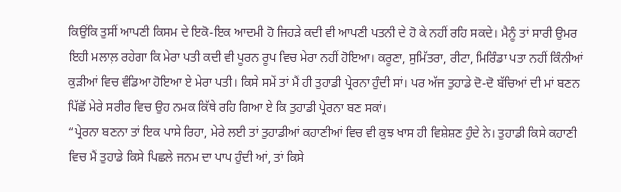ਕਿਉਂਕਿ ਤੁਸੀਂ ਆਪਣੀ ਕਿਸਮ ਦੇ ਇਕੋ-ਇਕ ਆਦਮੀ ਹੋ ਜਿਹੜੇ ਕਦੀ ਵੀ ਆਪਣੀ ਪਤਨੀ ਦੇ ਹੋ ਕੇ ਨਹੀਂ ਰਹਿ ਸਕਦੇ। ਮੈਨੂੰ ਤਾਂ ਸਾਰੀ ਉਮਰ ਇਹੀ ਮਲਾਲ਼ ਰਹੇਗਾ ਕਿ ਮੇਰਾ ਪਤੀ ਕਦੀ ਵੀ ਪੂਰਨ ਰੂਪ ਵਿਚ ਮੇਰਾ ਨਹੀਂ ਹੋਇਆ। ਕਰੂਣਾ, ਸੁਮਿੱਤਰਾ, ਰੀਟਾ, ਮਿਰਿੰਡਾ ਪਤਾ ਨਹੀਂ ਕਿੰਨੀਆਂ ਕੁੜੀਆਂ ਵਿਚ ਵੰਡਿਆ ਹੋਇਆ ਏ ਮੇਰਾ ਪਤੀ। ਕਿਸੇ ਸਮੇਂ ਤਾਂ ਮੈਂ ਹੀ ਤੁਹਾਡੀ ਪ੍ਰੇਰਨਾ ਹੁੰਦੀ ਸਾਂ। ਪਰ ਅੱਜ ਤੁਹਾਡੇ ਦੋ-ਦੋ ਬੱਚਿਆਂ ਦੀ ਮਾਂ ਬਣਨ ਪਿੱਛੋਂ ਮੇਰੇ ਸਰੀਰ ਵਿਚ ਉਹ ਨਮਕ ਕਿੱਥੇ ਰਹਿ ਗਿਆ ਏ ਕਿ ਤੁਹਾਡੀ ਪ੍ਰੇਰਨਾ ਬਣ ਸਕਾਂ।
“ਪ੍ਰੇਰਨਾ ਬਣਨਾ ਤਾਂ ਇਕ ਪਾਸੇ ਰਿਹਾ, ਮੇਰੇ ਲਈ ਤਾਂ ਤੁਹਾਡੀਆਂ ਕਹਾਣੀਆਂ ਵਿਚ ਵੀ ਕੁਝ ਖਾਸ ਹੀ ਵਿਸ਼ੇਸ਼ਣ ਹੁੰਦੇ ਨੇ। ਤੁਹਾਡੀ ਕਿਸੇ ਕਹਾਣੀ ਵਿਚ ਮੈਂ ਤੁਹਾਡੇ ਕਿਸੇ ਪਿਛਲੇ ਜਨਮ ਦਾ ਪਾਪ ਹੁੰਦੀ ਆਂ, ਤਾਂ ਕਿਸੇ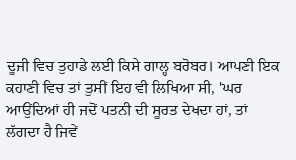ਦੂਜੀ ਵਿਚ ਤੁਹਾਡੇ ਲਈ ਕਿਸੇ ਗਾਲ੍ਹ ਬਰੋਬਰ। ਆਪਣੀ ਇਕ ਕਹਾਣੀ ਵਿਚ ਤਾਂ ਤੁਸੀਂ ਇਹ ਵੀ ਲਿਖਿਆ ਸੀ, 'ਘਰ ਆਉਂਦਿਆਂ ਹੀ ਜਦੋਂ ਪਤਨੀ ਦੀ ਸੂਰਤ ਦੇਖਦਾ ਹਾਂ, ਤਾਂ ਲੱਗਦਾ ਹੈ ਜਿਵੇਂ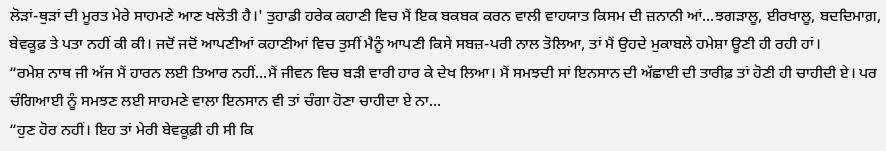ਲੋੜਾਂ-ਥੁੜਾਂ ਦੀ ਮੂਰਤ ਮੇਰੇ ਸਾਹਮਣੇ ਆਣ ਖਲੋਤੀ ਹੈ।' ਤੁਹਾਡੀ ਹਰੇਕ ਕਹਾਣੀ ਵਿਚ ਮੈਂ ਇਕ ਬਕਬਕ ਕਰਨ ਵਾਲੀ ਵਾਹਯਾਤ ਕਿਸਮ ਦੀ ਜ਼ਨਾਨੀ ਆਂ...ਝਗੜਾਲੂ, ਈਰਖਾਲੂ, ਬਦਦਿਮਾਗ਼, ਬੇਵਕੂਫ਼ ਤੇ ਪਤਾ ਨਹੀਂ ਕੀ ਕੀ। ਜਦੋਂ ਜਦੋਂ ਆਪਣੀਆਂ ਕਹਾਣੀਆਂ ਵਿਚ ਤੁਸੀਂ ਮੈਨੂੰ ਆਪਣੀ ਕਿਸੇ ਸਬਜ਼-ਪਰੀ ਨਾਲ ਤੋਲਿਆ, ਤਾਂ ਮੈਂ ਉਹਦੇ ਮੁਕਾਬਲੇ ਹਮੇਸ਼ਾ ਊਣੀ ਹੀ ਰਹੀ ਹਾਂ।
“ਰਮੇਸ਼ ਨਾਥ ਜੀ ਅੱਜ ਮੈਂ ਹਾਰਨ ਲਈ ਤਿਆਰ ਨਹੀਂ...ਮੈਂ ਜੀਵਨ ਵਿਚ ਬੜੀ ਵਾਰੀ ਹਾਰ ਕੇ ਦੇਖ ਲਿਆ। ਮੈਂ ਸਮਝਦੀ ਸਾਂ ਇਨਸਾਨ ਦੀ ਅੱਛਾਈ ਦੀ ਤਾਰੀਫ਼ ਤਾਂ ਹੋਣੀ ਹੀ ਚਾਹੀਦੀ ਏ। ਪਰ ਚੰਗਿਆਈ ਨੂੰ ਸਮਝਣ ਲਈ ਸਾਹਮਣੇ ਵਾਲਾ ਇਨਸਾਨ ਵੀ ਤਾਂ ਚੰਗਾ ਹੋਣਾ ਚਾਹੀਦਾ ਏ ਨਾ...
“ਹੁਣ ਹੋਰ ਨਹੀਂ। ਇਹ ਤਾਂ ਮੇਰੀ ਬੇਵਕੂਫ਼ੀ ਹੀ ਸੀ ਕਿ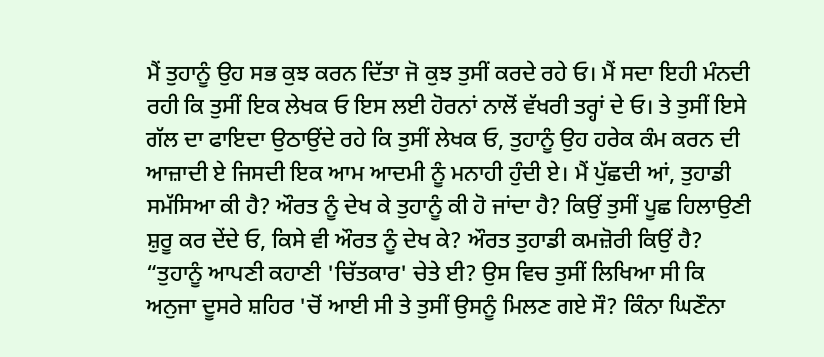ਮੈਂ ਤੁਹਾਨੂੰ ਉਹ ਸਭ ਕੁਝ ਕਰਨ ਦਿੱਤਾ ਜੋ ਕੁਝ ਤੁਸੀਂ ਕਰਦੇ ਰਹੇ ਓ। ਮੈਂ ਸਦਾ ਇਹੀ ਮੰਨਦੀ ਰਹੀ ਕਿ ਤੁਸੀਂ ਇਕ ਲੇਖਕ ਓ ਇਸ ਲਈ ਹੋਰਨਾਂ ਨਾਲੋਂ ਵੱਖਰੀ ਤਰ੍ਹਾਂ ਦੇ ਓ। ਤੇ ਤੁਸੀਂ ਇਸੇ ਗੱਲ ਦਾ ਫਾਇਦਾ ਉਠਾਉਂਦੇ ਰਹੇ ਕਿ ਤੁਸੀਂ ਲੇਖਕ ਓ, ਤੁਹਾਨੂੰ ਉਹ ਹਰੇਕ ਕੰਮ ਕਰਨ ਦੀ ਆਜ਼ਾਦੀ ਏ ਜਿਸਦੀ ਇਕ ਆਮ ਆਦਮੀ ਨੂੰ ਮਨਾਹੀ ਹੁੰਦੀ ਏ। ਮੈਂ ਪੁੱਛਦੀ ਆਂ, ਤੁਹਾਡੀ ਸਮੱਸਿਆ ਕੀ ਹੈ? ਔਰਤ ਨੂੰ ਦੇਖ ਕੇ ਤੁਹਾਨੂੰ ਕੀ ਹੋ ਜਾਂਦਾ ਹੈ? ਕਿਉਂ ਤੁਸੀਂ ਪੂਛ ਹਿਲਾਉਣੀ ਸ਼ੁਰੂ ਕਰ ਦੇਂਦੇ ਓ, ਕਿਸੇ ਵੀ ਔਰਤ ਨੂੰ ਦੇਖ ਕੇ? ਔਰਤ ਤੁਹਾਡੀ ਕਮਜ਼ੋਰੀ ਕਿਉਂ ਹੈ?
“ਤੁਹਾਨੂੰ ਆਪਣੀ ਕਹਾਣੀ 'ਚਿੱਤਕਾਰ' ਚੇਤੇ ਈ? ਉਸ ਵਿਚ ਤੁਸੀਂ ਲਿਖਿਆ ਸੀ ਕਿ ਅਨੁਜਾ ਦੂਸਰੇ ਸ਼ਹਿਰ 'ਚੋਂ ਆਈ ਸੀ ਤੇ ਤੁਸੀਂ ਉਸਨੂੰ ਮਿਲਣ ਗਏ ਸੌ? ਕਿੰਨਾ ਘਿਣੌਨਾ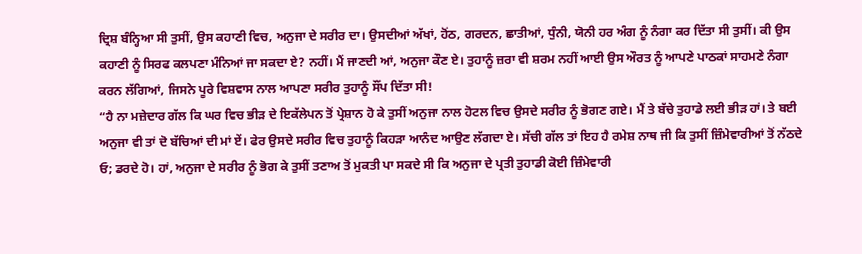ਦ੍ਰਿਸ਼ ਬੰਨ੍ਹਿਆ ਸੀ ਤੁਸੀਂ, ਉਸ ਕਹਾਣੀ ਵਿਚ, ਅਨੁਜਾ ਦੇ ਸਰੀਰ ਦਾ। ਉਸਦੀਆਂ ਅੱਖਾਂ, ਹੋਂਠ, ਗਰਦਨ, ਛਾਤੀਆਂ, ਧੁੰਨੀ, ਯੋਨੀ ਹਰ ਅੰਗ ਨੂੰ ਨੰਗਾ ਕਰ ਦਿੱਤਾ ਸੀ ਤੁਸੀਂ। ਕੀ ਉਸ ਕਹਾਣੀ ਨੂੰ ਸਿਰਫ ਕਲਪਣਾ ਮੰਨਿਆਂ ਜਾ ਸਕਦਾ ਏ? ਨਹੀਂ। ਮੈਂ ਜਾਣਦੀ ਆਂ, ਅਨੁਜਾ ਕੌਣ ਏ। ਤੁਹਾਨੂੰ ਜ਼ਰਾ ਵੀ ਸ਼ਰਮ ਨਹੀਂ ਆਈ ਉਸ ਔਰਤ ਨੂੰ ਆਪਣੇ ਪਾਠਕਾਂ ਸਾਹਮਣੇ ਨੰਗਾ ਕਰਨ ਲੱਗਿਆਂ, ਜਿਸਨੇ ਪੂਰੇ ਵਿਸ਼ਵਾਸ ਨਾਲ ਆਪਣਾ ਸਰੀਰ ਤੁਹਾਨੂੰ ਸੌਂਪ ਦਿੱਤਾ ਸੀ!
“ਹੈ ਨਾ ਮਜ਼ੇਦਾਰ ਗੱਲ ਕਿ ਘਰ ਵਿਚ ਭੀੜ ਦੇ ਇਕੱਲੇਪਨ ਤੋਂ ਪ੍ਰੇਸ਼ਾਨ ਹੋ ਕੇ ਤੁਸੀਂ ਅਨੁਜਾ ਨਾਲ ਹੋਟਲ ਵਿਚ ਉਸਦੇ ਸਰੀਰ ਨੂੰ ਭੋਗਣ ਗਏ। ਮੈਂ ਤੇ ਬੱਚੇ ਤੁਹਾਡੇ ਲਈ ਭੀੜ ਹਾਂ। ਤੇ ਬਈ ਅਨੁਜਾ ਵੀ ਤਾਂ ਦੋ ਬੱਚਿਆਂ ਦੀ ਮਾਂ ਏਂ। ਫੇਰ ਉਸਦੇ ਸਰੀਰ ਵਿਚ ਤੁਹਾਨੂੰ ਕਿਹੜਾ ਆਨੰਦ ਆਉਣ ਲੱਗਦਾ ਏ। ਸੱਚੀ ਗੱਲ ਤਾਂ ਇਹ ਹੈ ਰਮੇਸ਼ ਨਾਥ ਜੀ ਕਿ ਤੁਸੀਂ ਜ਼ਿੰਮੇਵਾਰੀਆਂ ਤੋਂ ਨੱਠਦੇ ਓ; ਡਰਦੇ ਹੋ। ਹਾਂ, ਅਨੁਜਾ ਦੇ ਸਰੀਰ ਨੂੰ ਭੋਗ ਕੇ ਤੁਸੀਂ ਤਣਾਅ ਤੋਂ ਮੁਕਤੀ ਪਾ ਸਕਦੇ ਸੀ ਕਿ ਅਨੁਜਾ ਦੇ ਪ੍ਰਤੀ ਤੁਹਾਡੀ ਕੋਈ ਜ਼ਿੰਮੇਵਾਰੀ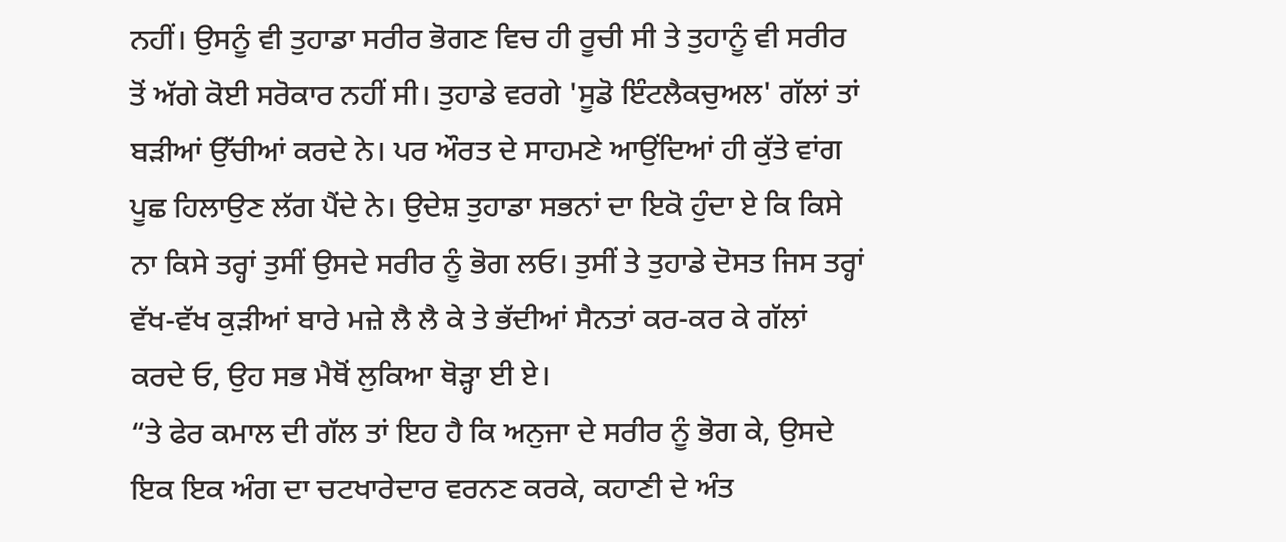ਨਹੀਂ। ਉਸਨੂੰ ਵੀ ਤੁਹਾਡਾ ਸਰੀਰ ਭੋਗਣ ਵਿਚ ਹੀ ਰੂਚੀ ਸੀ ਤੇ ਤੁਹਾਨੂੰ ਵੀ ਸਰੀਰ ਤੋਂ ਅੱਗੇ ਕੋਈ ਸਰੋਕਾਰ ਨਹੀਂ ਸੀ। ਤੁਹਾਡੇ ਵਰਗੇ 'ਸੂਡੋ ਇੰਟਲੈਕਚੁਅਲ' ਗੱਲਾਂ ਤਾਂ ਬੜੀਆਂ ਉੱਚੀਆਂ ਕਰਦੇ ਨੇ। ਪਰ ਔਰਤ ਦੇ ਸਾਹਮਣੇ ਆਉਂਦਿਆਂ ਹੀ ਕੁੱਤੇ ਵਾਂਗ ਪੂਛ ਹਿਲਾਉਣ ਲੱਗ ਪੈਂਦੇ ਨੇ। ਉਦੇਸ਼ ਤੁਹਾਡਾ ਸਭਨਾਂ ਦਾ ਇਕੋ ਹੁੰਦਾ ਏ ਕਿ ਕਿਸੇ ਨਾ ਕਿਸੇ ਤਰ੍ਹਾਂ ਤੁਸੀਂ ਉਸਦੇ ਸਰੀਰ ਨੂੰ ਭੋਗ ਲਓ। ਤੁਸੀਂ ਤੇ ਤੁਹਾਡੇ ਦੋਸਤ ਜਿਸ ਤਰ੍ਹਾਂ ਵੱਖ-ਵੱਖ ਕੁੜੀਆਂ ਬਾਰੇ ਮਜ਼ੇ ਲੈ ਲੈ ਕੇ ਤੇ ਭੱਦੀਆਂ ਸੈਨਤਾਂ ਕਰ-ਕਰ ਕੇ ਗੱਲਾਂ ਕਰਦੇ ਓ, ਉਹ ਸਭ ਮੈਥੋਂ ਲੁਕਿਆ ਥੋੜ੍ਹਾ ਈ ਏ।
“ਤੇ ਫੇਰ ਕਮਾਲ ਦੀ ਗੱਲ ਤਾਂ ਇਹ ਹੈ ਕਿ ਅਨੁਜਾ ਦੇ ਸਰੀਰ ਨੂੰ ਭੋਗ ਕੇ, ਉਸਦੇ ਇਕ ਇਕ ਅੰਗ ਦਾ ਚਟਖਾਰੇਦਾਰ ਵਰਨਣ ਕਰਕੇ, ਕਹਾਣੀ ਦੇ ਅੰਤ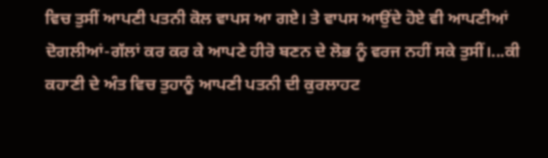ਵਿਚ ਤੁਸੀਂ ਆਪਣੀ ਪਤਨੀ ਕੋਲ ਵਾਪਸ ਆ ਗਏ। ਤੇ ਵਾਪਸ ਆਉਂਦੇ ਹੋਏ ਵੀ ਆਪਣੀਆਂ ਦੋਗਲੀਆਂ-ਗੱਲਾਂ ਕਰ ਕਰ ਕੇ ਆਪਣੇ ਹੀਰੋ ਬਣਨ ਦੇ ਲੋਭ ਨੂੰ ਵਰਜ ਨਹੀਂ ਸਕੇ ਤੁਸੀਂ।...ਕੀ ਕਹਾਣੀ ਦੇ ਅੰਤ ਵਿਚ ਤੁਹਾਨੂੰ ਆਪਣੀ ਪਤਨੀ ਦੀ ਕੁਰਲਾਹਟ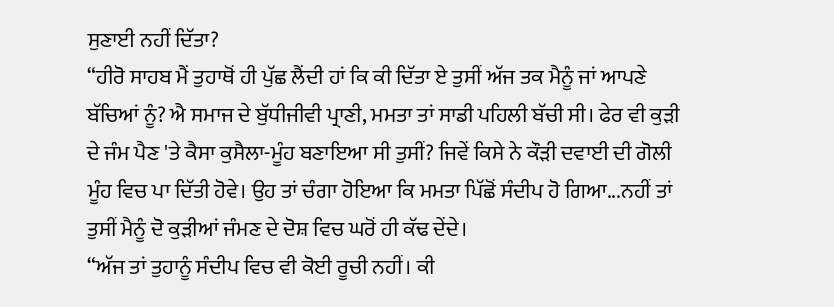ਸੁਣਾਈ ਨਹੀਂ ਦਿੱਤਾ?
“ਹੀਰੋ ਸਾਹਬ ਮੈਂ ਤੁਹਾਥੋਂ ਹੀ ਪੁੱਛ ਲੈਂਦੀ ਹਾਂ ਕਿ ਕੀ ਦਿੱਤਾ ਏ ਤੁਸੀਂ ਅੱਜ ਤਕ ਮੈਨੂੰ ਜਾਂ ਆਪਣੇ ਬੱਚਿਆਂ ਨੂੰ? ਐ ਸਮਾਜ ਦੇ ਬੁੱਧੀਜੀਵੀ ਪ੍ਰਾਣੀ, ਮਮਤਾ ਤਾਂ ਸਾਡੀ ਪਹਿਲੀ ਬੱਚੀ ਸੀ। ਫੇਰ ਵੀ ਕੁੜੀ ਦੇ ਜੰਮ ਪੈਣ 'ਤੇ ਕੈਸਾ ਕੁਸੈਲਾ-ਮੂੰਹ ਬਣਾਇਆ ਸੀ ਤੁਸੀਂ? ਜਿਵੇਂ ਕਿਸੇ ਨੇ ਕੌੜੀ ਦਵਾਈ ਦੀ ਗੋਲੀ ਮੂੰਹ ਵਿਚ ਪਾ ਦਿੱਤੀ ਹੋਵੇ। ਉਹ ਤਾਂ ਚੰਗਾ ਹੋਇਆ ਕਿ ਮਮਤਾ ਪਿੱਛੋਂ ਸੰਦੀਪ ਹੋ ਗਿਆ...ਨਹੀਂ ਤਾਂ ਤੁਸੀਂ ਮੈਨੂੰ ਦੋ ਕੁੜੀਆਂ ਜੰਮਣ ਦੇ ਦੋਸ਼ ਵਿਚ ਘਰੋਂ ਹੀ ਕੱਢ ਦੇਂਦੇ।
“ਅੱਜ ਤਾਂ ਤੁਹਾਨੂੰ ਸੰਦੀਪ ਵਿਚ ਵੀ ਕੋਈ ਰੂਚੀ ਨਹੀਂ। ਕੀ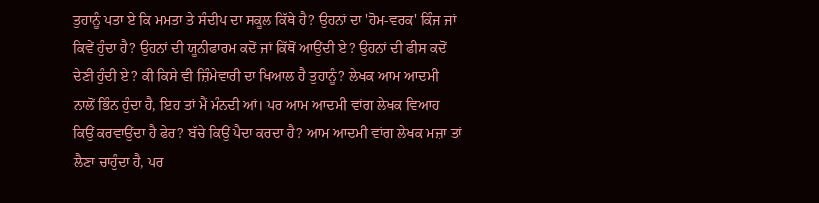ਤੁਹਾਨੂੰ ਪਤਾ ਏ ਕਿ ਮਮਤਾ ਤੇ ਸੰਦੀਪ ਦਾ ਸਕੂਲ ਕਿੱਥੇ ਹੈ? ਉਹਨਾਂ ਦਾ 'ਹੋਮ-ਵਰਕ' ਕਿੰਜ ਜਾਂ ਕਿਵੇਂ ਹੁੰਦਾ ਹੈ? ਉਹਨਾਂ ਦੀ ਯੂਨੀਫਾਰਮ ਕਦੋਂ ਜਾਂ ਕਿੱਥੋਂ ਆਉਂਦੀ ਏ? ਉਹਨਾਂ ਦੀ ਫੀਸ ਕਦੋਂ ਦੇਣੀ ਹੁੰਦੀ ਏ? ਕੀ ਕਿਸੇ ਵੀ ਜ਼ਿੰਮੇਵਾਰੀ ਦਾ ਖਿਆਲ ਹੈ ਤੁਹਾਨੂੰ? ਲੇਖਕ ਆਮ ਆਦਮੀ ਨਾਲੋਂ ਭਿੰਨ ਹੁੰਦਾ ਹੈ, ਇਹ ਤਾਂ ਮੈਂ ਮੰਨਦੀ ਆਂ। ਪਰ ਆਮ ਆਦਮੀ ਵਾਂਗ ਲੇਖਕ ਵਿਆਹ ਕਿਉਂ ਕਰਵਾਉਂਦਾ ਹੈ ਫੇਰ? ਬੱਚੇ ਕਿਉਂ ਪੈਦਾ ਕਰਦਾ ਹੈ? ਆਮ ਆਦਮੀ ਵਾਂਗ ਲੇਖਕ ਮਜ਼ਾ ਤਾਂ ਲੈਣਾ ਚਾਹੁੰਦਾ ਹੈ, ਪਰ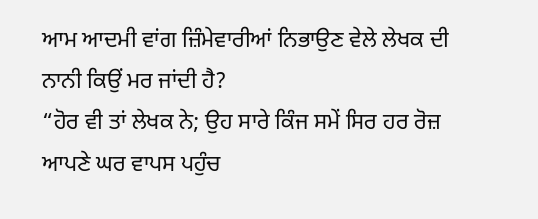ਆਮ ਆਦਮੀ ਵਾਂਗ ਜ਼ਿੰਮੇਵਾਰੀਆਂ ਨਿਭਾਉਣ ਵੇਲੇ ਲੇਖਕ ਦੀ ਨਾਨੀ ਕਿਉਂ ਮਰ ਜਾਂਦੀ ਹੈ?
“ਹੋਰ ਵੀ ਤਾਂ ਲੇਖਕ ਨੇ; ਉਹ ਸਾਰੇ ਕਿੰਜ ਸਮੇਂ ਸਿਰ ਹਰ ਰੋਜ਼ ਆਪਣੇ ਘਰ ਵਾਪਸ ਪਹੁੰਚ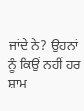ਜਾਂਦੇ ਨੇ? ਉਹਨਾਂ ਨੂੰ ਕਿਉਂ ਨਹੀਂ ਹਰ ਸ਼ਾਮ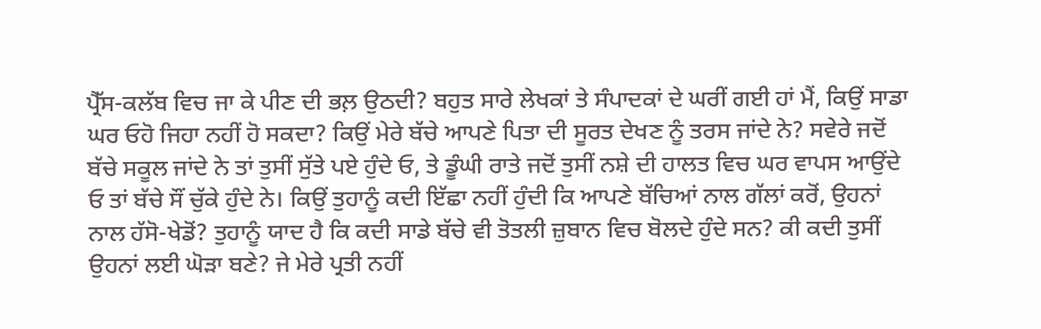ਪ੍ਰੈੱਸ-ਕਲੱਬ ਵਿਚ ਜਾ ਕੇ ਪੀਣ ਦੀ ਭਲ਼ ਉਠਦੀ? ਬਹੁਤ ਸਾਰੇ ਲੇਖਕਾਂ ਤੇ ਸੰਪਾਦਕਾਂ ਦੇ ਘਰੀਂ ਗਈ ਹਾਂ ਮੈਂ, ਕਿਉਂ ਸਾਡਾ ਘਰ ਓਹੋ ਜਿਹਾ ਨਹੀਂ ਹੋ ਸਕਦਾ? ਕਿਉਂ ਮੇਰੇ ਬੱਚੇ ਆਪਣੇ ਪਿਤਾ ਦੀ ਸੂਰਤ ਦੇਖਣ ਨੂੰ ਤਰਸ ਜਾਂਦੇ ਨੇ? ਸਵੇਰੇ ਜਦੋਂ ਬੱਚੇ ਸਕੂਲ ਜਾਂਦੇ ਨੇ ਤਾਂ ਤੁਸੀਂ ਸੁੱਤੇ ਪਏ ਹੁੰਦੇ ਓ, ਤੇ ਡੂੰਘੀ ਰਾਤੇ ਜਦੋਂ ਤੁਸੀਂ ਨਸ਼ੇ ਦੀ ਹਾਲਤ ਵਿਚ ਘਰ ਵਾਪਸ ਆਉਂਦੇ ਓ ਤਾਂ ਬੱਚੇ ਸੌਂ ਚੁੱਕੇ ਹੁੰਦੇ ਨੇ। ਕਿਉਂ ਤੁਹਾਨੂੰ ਕਦੀ ਇੱਛਾ ਨਹੀਂ ਹੁੰਦੀ ਕਿ ਆਪਣੇ ਬੱਚਿਆਂ ਨਾਲ ਗੱਲਾਂ ਕਰੋਂ, ਉਹਨਾਂ ਨਾਲ ਹੱਸੋ-ਖੇਡੋਂ? ਤੁਹਾਨੂੰ ਯਾਦ ਹੈ ਕਿ ਕਦੀ ਸਾਡੇ ਬੱਚੇ ਵੀ ਤੋਤਲੀ ਜ਼ੁਬਾਨ ਵਿਚ ਬੋਲਦੇ ਹੁੰਦੇ ਸਨ? ਕੀ ਕਦੀ ਤੁਸੀਂ ਉਹਨਾਂ ਲਈ ਘੋੜਾ ਬਣੇ? ਜੇ ਮੇਰੇ ਪ੍ਰਤੀ ਨਹੀਂ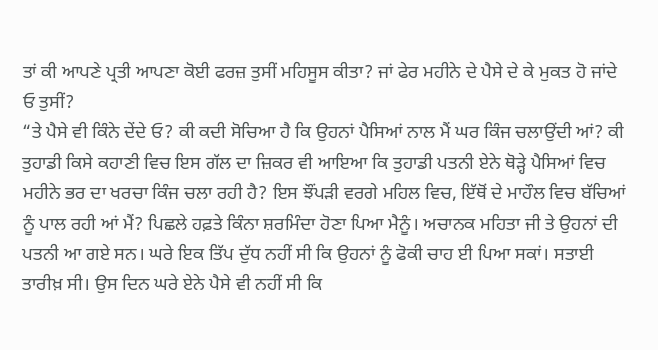ਤਾਂ ਕੀ ਆਪਣੇ ਪ੍ਰਤੀ ਆਪਣਾ ਕੋਈ ਫਰਜ਼ ਤੁਸੀਂ ਮਹਿਸੂਸ ਕੀਤਾ? ਜਾਂ ਫੇਰ ਮਹੀਨੇ ਦੇ ਪੈਸੇ ਦੇ ਕੇ ਮੁਕਤ ਹੋ ਜਾਂਦੇ ਓ ਤੁਸੀਂ?
“ਤੇ ਪੈਸੇ ਵੀ ਕਿੰਨੇ ਦੇਂਦੇ ਓ? ਕੀ ਕਦੀ ਸੋਚਿਆ ਹੈ ਕਿ ਉਹਨਾਂ ਪੈਸਿਆਂ ਨਾਲ ਮੈਂ ਘਰ ਕਿੰਜ ਚਲਾਉਂਦੀ ਆਂ? ਕੀ ਤੁਹਾਡੀ ਕਿਸੇ ਕਹਾਣੀ ਵਿਚ ਇਸ ਗੱਲ ਦਾ ਜ਼ਿਕਰ ਵੀ ਆਇਆ ਕਿ ਤੁਹਾਡੀ ਪਤਨੀ ਏਨੇ ਥੋੜ੍ਹੇ ਪੈਸਿਆਂ ਵਿਚ ਮਹੀਨੇ ਭਰ ਦਾ ਖਰਚਾ ਕਿੰਜ ਚਲਾ ਰਹੀ ਹੈ? ਇਸ ਝੌਂਪੜੀ ਵਰਗੇ ਮਹਿਲ ਵਿਚ, ਇੱਥੋਂ ਦੇ ਮਾਹੌਲ ਵਿਚ ਬੱਚਿਆਂ ਨੂੰ ਪਾਲ ਰਹੀ ਆਂ ਮੈਂ? ਪਿਛਲੇ ਹਫ਼ਤੇ ਕਿੰਨਾ ਸ਼ਰਮਿੰਦਾ ਹੋਣਾ ਪਿਆ ਮੈਨੂੰ। ਅਚਾਨਕ ਮਹਿਤਾ ਜੀ ਤੇ ਉਹਨਾਂ ਦੀ ਪਤਨੀ ਆ ਗਏ ਸਨ। ਘਰੇ ਇਕ ਤਿੱਪ ਦੁੱਧ ਨਹੀਂ ਸੀ ਕਿ ਉਹਨਾਂ ਨੂੰ ਫੋਕੀ ਚਾਹ ਈ ਪਿਆ ਸਕਾਂ। ਸਤਾਈ ਤਾਰੀਖ਼ ਸੀ। ਉਸ ਦਿਨ ਘਰੇ ਏਨੇ ਪੈਸੇ ਵੀ ਨਹੀਂ ਸੀ ਕਿ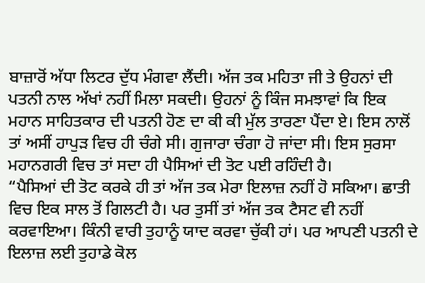ਬਾਜ਼ਾਰੋਂ ਅੱਧਾ ਲਿਟਰ ਦੁੱਧ ਮੰਗਵਾ ਲੈਂਦੀ। ਅੱਜ ਤਕ ਮਹਿਤਾ ਜੀ ਤੇ ਉਹਨਾਂ ਦੀ ਪਤਨੀ ਨਾਲ ਅੱਖਾਂ ਨਹੀਂ ਮਿਲਾ ਸਕਦੀ। ਉਹਨਾਂ ਨੂੰ ਕਿੰਜ ਸਮਝਾਵਾਂ ਕਿ ਇਕ ਮਹਾਨ ਸਾਹਿਤਕਾਰ ਦੀ ਪਤਨੀ ਹੋਣ ਦਾ ਕੀ ਕੀ ਮੁੱਲ ਤਾਰਣਾ ਪੈਂਦਾ ਏ। ਇਸ ਨਾਲੋਂ ਤਾਂ ਅਸੀਂ ਹਾਪੁੜ ਵਿਚ ਹੀ ਚੰਗੇ ਸੀ। ਗੁਜਾਰਾ ਚੰਗਾ ਹੋ ਜਾਂਦਾ ਸੀ। ਇਸ ਸੁਰਸਾ ਮਹਾਨਗਰੀ ਵਿਚ ਤਾਂ ਸਦਾ ਹੀ ਪੈਸਿਆਂ ਦੀ ਤੋਟ ਪਈ ਰਹਿੰਦੀ ਹੈ।
“ਪੈਸਿਆਂ ਦੀ ਤੋਟ ਕਰਕੇ ਹੀ ਤਾਂ ਅੱਜ ਤਕ ਮੇਰਾ ਇਲਾਜ਼ ਨਹੀਂ ਹੋ ਸਕਿਆ। ਛਾਤੀ ਵਿਚ ਇਕ ਸਾਲ ਤੋਂ ਗਿਲਟੀ ਹੈ। ਪਰ ਤੁਸੀਂ ਤਾਂ ਅੱਜ ਤਕ ਟੈਸਟ ਵੀ ਨਹੀਂ ਕਰਵਾਇਆ। ਕਿੰਨੀ ਵਾਰੀ ਤੁਹਾਨੂੰ ਯਾਦ ਕਰਵਾ ਚੁੱਕੀ ਹਾਂ। ਪਰ ਆਪਣੀ ਪਤਨੀ ਦੇ ਇਲਾਜ਼ ਲਈ ਤੁਹਾਡੇ ਕੋਲ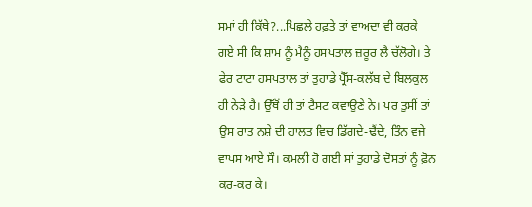ਸਮਾਂ ਹੀ ਕਿੱਥੇ?...ਪਿਛਲੇ ਹਫ਼ਤੇ ਤਾਂ ਵਾਅਦਾ ਵੀ ਕਰਕੇ ਗਏ ਸੀ ਕਿ ਸ਼ਾਮ ਨੂੰ ਮੈਨੂੰ ਹਸਪਤਾਲ ਜ਼ਰੂਰ ਲੈ ਚੱਲੋਗੇ। ਤੇ ਫੇਰ ਟਾਟਾ ਹਸਪਤਾਲ ਤਾਂ ਤੁਹਾਡੇ ਪ੍ਰੈੱਸ-ਕਲੱਬ ਦੇ ਬਿਲਕੁਲ ਹੀ ਨੇੜੇ ਹੈ। ਉੱਥੋਂ ਹੀ ਤਾਂ ਟੈਸਟ ਕਵਾਉਣੇ ਨੇ। ਪਰ ਤੁਸੀਂ ਤਾਂ ਉਸ ਰਾਤ ਨਸ਼ੇ ਦੀ ਹਾਲਤ ਵਿਚ ਡਿੱਗਦੇ-ਢੈਂਦੇ, ਤਿੰਨ ਵਜੇ ਵਾਪਸ ਆਏ ਸੌ। ਕਮਲੀ ਹੋ ਗਈ ਸਾਂ ਤੁਹਾਡੇ ਦੋਸਤਾਂ ਨੂੰ ਫ਼ੋਨ ਕਰ-ਕਰ ਕੇ।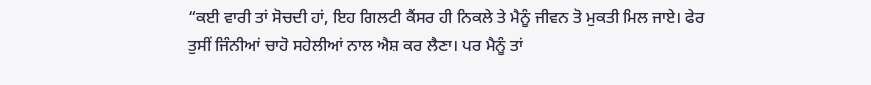“ਕਈ ਵਾਰੀ ਤਾਂ ਸੋਚਦੀ ਹਾਂ, ਇਹ ਗਿਲਟੀ ਕੈਂਸਰ ਹੀ ਨਿਕਲੇ ਤੇ ਮੈਨੂੰ ਜੀਵਨ ਤੋ ਮੁਕਤੀ ਮਿਲ ਜਾਏ। ਫੇਰ ਤੁਸੀਂ ਜਿੰਨੀਆਂ ਚਾਹੋ ਸਹੇਲੀਆਂ ਨਾਲ ਐਸ਼ ਕਰ ਲੈਣਾ। ਪਰ ਮੈਨੂੰ ਤਾਂ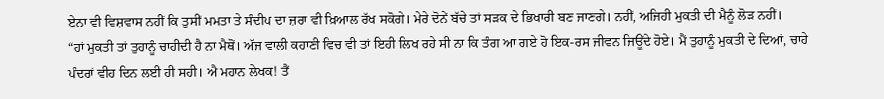ਏਨਾ ਵੀ ਵਿਸ਼ਵਾਸ ਨਹੀਂ ਕਿ ਤੁਸੀਂ ਮਮਤਾ ਤੇ ਸੰਦੀਪ ਦਾ ਜ਼ਰਾ ਵੀ ਖ਼ਿਆਲ ਰੱਖ ਸਕੋਗੇ। ਮੇਰੇ ਦੋਨੇਂ ਬੱਚੇ ਤਾਂ ਸੜਕ ਦੇ ਭਿਖਾਰੀ ਬਣ ਜਾਣਗੇ। ਨਹੀਂ, ਅਜਿਹੀ ਮੁਕਤੀ ਦੀ ਮੈਨੂੰ ਲੋੜ ਨਹੀਂ।
“ਹਾਂ ਮੁਕਤੀ ਤਾਂ ਤੁਹਾਨੂੰ ਚਾਹੀਦੀ ਹੈ ਨਾ ਮੈਥੋਂ। ਅੱਜ ਵਾਲੀ ਕਹਾਣੀ ਵਿਚ ਵੀ ਤਾਂ ਇਹੀ ਲਿਖ ਰਹੇ ਸੀ ਨਾ ਕਿ ਤੰਗ ਆ ਗਏ ਹੋ ਇਕ-ਰਸ ਜੀਵਨ ਜਿਊਂਦੇ ਹੋਏ। ਮੈਂ ਤੁਹਾਨੂੰ ਮੁਕਤੀ ਦੇ ਦਿਆਂ, ਚਾਹੇ ਪੰਦਰਾਂ ਵੀਹ ਦਿਨ ਲਈ ਹੀ ਸਹੀ। ਐ ਮਹਾਨ ਲੇਖਕ! ਤੈਂ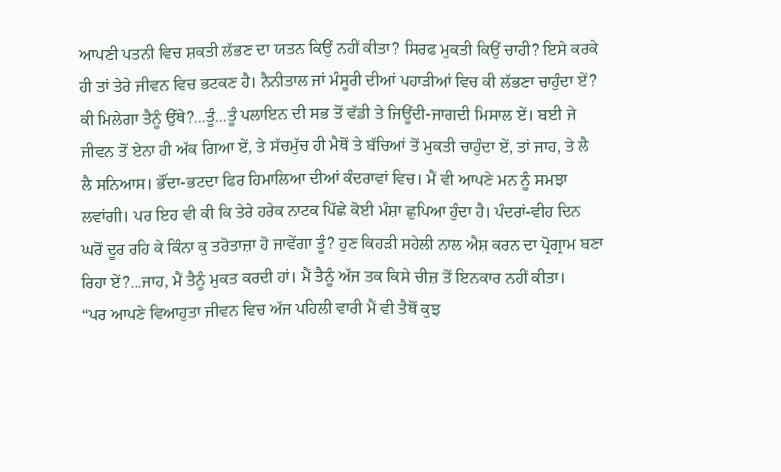ਆਪਣੀ ਪਤਨੀ ਵਿਚ ਸ਼ਕਤੀ ਲੱਭਣ ਦਾ ਯਤਨ ਕਿਉਂ ਨਹੀਂ ਕੀਤਾ? ਸਿਰਫ ਮੁਕਤੀ ਕਿਉਂ ਚਾਹੀ? ਇਸੇ ਕਰਕੇ ਹੀ ਤਾਂ ਤੇਰੇ ਜੀਵਨ ਵਿਚ ਭਟਕਣ ਹੈ। ਨੈਨੀਤਾਲ ਜਾਂ ਮੰਸੂਰੀ ਦੀਆਂ ਪਹਾੜੀਆਂ ਵਿਚ ਕੀ ਲੱਭਣਾ ਚਾਹੁੰਦਾ ਏਂ? ਕੀ ਮਿਲੇਗਾ ਤੈਨੂੰ ਉੱਥੇ?...ਤੂੰ...ਤੂੰ ਪਲਾਇਨ ਦੀ ਸਭ ਤੋਂ ਵੱਡੀ ਤੇ ਜਿਊਂਦੀ-ਜਾਗਦੀ ਮਿਸਾਲ ਏਂ। ਬਈ ਜੇ ਜੀਵਨ ਤੋਂ ਏਨਾ ਹੀ ਅੱਕ ਗਿਆ ਏਂ, ਤੇ ਸੱਚਮੁੱਚ ਹੀ ਮੈਥੋਂ ਤੇ ਬੱਚਿਆਂ ਤੋਂ ਮੁਕਤੀ ਚਾਹੁੰਦਾ ਏਂ, ਤਾਂ ਜਾਹ, ਤੇ ਲੈ ਲੈ ਸਨਿਆਸ। ਭੌਂਦਾ-ਭਟਦਾ ਫਿਰ ਹਿਮਾਲਿਆ ਦੀਆਂ ਕੰਦਰਾਵਾਂ ਵਿਚ। ਮੈਂ ਵੀ ਆਪਣੇ ਮਨ ਨੂੰ ਸਮਝਾ ਲਵਾਂਗੀ। ਪਰ ਇਹ ਵੀ ਕੀ ਕਿ ਤੇਰੇ ਹਰੇਕ ਨਾਟਕ ਪਿੱਛੇ ਕੋਈ ਮੰਸ਼ਾ ਛੁਪਿਆ ਹੁੰਦਾ ਹੈ। ਪੰਦਰਾਂ-ਵੀਹ ਦਿਨ ਘਰੋਂ ਦੂਰ ਰਹਿ ਕੇ ਕਿੰਨਾ ਕੁ ਤਰੋਤਾਜ਼ਾ ਹੋ ਜਾਵੇਂਗਾ ਤੂੰ? ਹੁਣ ਕਿਹੜੀ ਸਹੇਲੀ ਨਾਲ ਐਸ਼ ਕਰਨ ਦਾ ਪ੍ਰੋਗ੍ਰਾਮ ਬਣਾ ਰਿਹਾ ਏਂ?...ਜਾਹ, ਮੈਂ ਤੈਨੂੰ ਮੁਕਤ ਕਰਦੀ ਹਾਂ। ਮੈਂ ਤੈਨੂੰ ਅੱਜ ਤਕ ਕਿਸੇ ਚੀਜ਼ ਤੋਂ ਇਨਕਾਰ ਨਹੀਂ ਕੀਤਾ।
“ਪਰ ਆਪਣੇ ਵਿਆਹੁਤਾ ਜੀਵਨ ਵਿਚ ਅੱਜ ਪਹਿਲੀ ਵਾਰੀ ਮੈਂ ਵੀ ਤੈਥੋਂ ਕੁਝ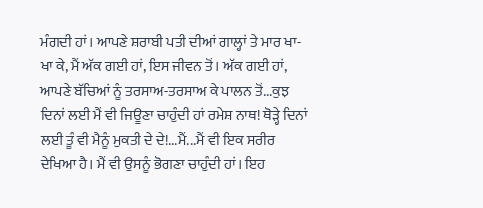ਮੰਗਦੀ ਹਾਂ। ਆਪਣੇ ਸ਼ਰਾਬੀ ਪਤੀ ਦੀਆਂ ਗਾਲ੍ਹਾਂ ਤੇ ਮਾਰ ਖਾ-ਖਾ ਕੇ, ਮੈਂ ਅੱਕ ਗਈ ਹਾਂ, ਇਸ ਜੀਵਨ ਤੋਂ। ਅੱਕ ਗਈ ਹਾਂ, ਆਪਣੇ ਬੱਚਿਆਂ ਨੂੰ ਤਰਸਾਅ-ਤਰਸਾਅ ਕੇ ਪਾਲਨ ਤੋਂ...ਕੁਝ ਦਿਨਾਂ ਲਈ ਮੈਂ ਵੀ ਜਿਊਣਾ ਚਾਹੁੰਦੀ ਹਾਂ ਰਮੇਸ਼ ਨਾਥ! ਥੋੜ੍ਹੇ ਦਿਨਾਂ ਲਈ ਤੂੰ ਵੀ ਮੈਨੂੰ ਮੁਕਤੀ ਦੇ ਦੇ!...ਮੈਂ...ਮੈਂ ਵੀ ਇਕ ਸਰੀਰ ਦੇਖਿਆ ਹੈ। ਮੈਂ ਵੀ ਉਸਨੂੰ ਭੋਗਣਾ ਚਾਹੁੰਦੀ ਹਾਂ। ਇਹ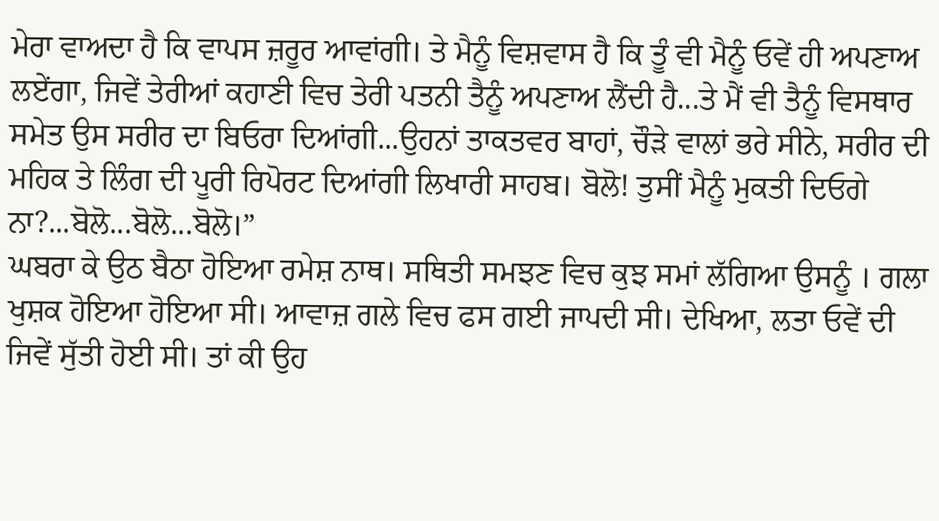ਮੇਰਾ ਵਾਅਦਾ ਹੈ ਕਿ ਵਾਪਸ ਜ਼ਰੂਰ ਆਵਾਂਗੀ। ਤੇ ਮੈਨੂੰ ਵਿਸ਼ਵਾਸ ਹੈ ਕਿ ਤੂੰ ਵੀ ਮੈਨੂੰ ਓਵੇਂ ਹੀ ਅਪਣਾਅ ਲਏਂਗਾ, ਜਿਵੇਂ ਤੇਰੀਆਂ ਕਹਾਣੀ ਵਿਚ ਤੇਰੀ ਪਤਨੀ ਤੈਨੂੰ ਅਪਣਾਅ ਲੈਂਦੀ ਹੈ...ਤੇ ਮੈਂ ਵੀ ਤੈਨੂੰ ਵਿਸਥਾਰ ਸਮੇਤ ਉਸ ਸਰੀਰ ਦਾ ਬਿਓਰਾ ਦਿਆਂਗੀ...ਉਹਨਾਂ ਤਾਕਤਵਰ ਬਾਹਾਂ, ਚੌੜੇ ਵਾਲਾਂ ਭਰੇ ਸੀਨੇ, ਸਰੀਰ ਦੀ ਮਹਿਕ ਤੇ ਲਿੰਗ ਦੀ ਪੂਰੀ ਰਿਪੋਰਟ ਦਿਆਂਗੀ ਲਿਖਾਰੀ ਸਾਹਬ। ਬੋਲੋ! ਤੁਸੀਂ ਮੈਨੂੰ ਮੁਕਤੀ ਦਿਓਗੇ ਨਾ?...ਬੋਲੋ...ਬੋਲੋ...ਬੋਲੋ।”
ਘਬਰਾ ਕੇ ਉਠ ਬੈਠਾ ਹੋਇਆ ਰਮੇਸ਼ ਨਾਥ। ਸਥਿਤੀ ਸਮਝਣ ਵਿਚ ਕੁਝ ਸਮਾਂ ਲੱਗਿਆ ਉਸਨੂੰ । ਗਲਾ ਖੁਸ਼ਕ ਹੋਇਆ ਹੋਇਆ ਸੀ। ਆਵਾਜ਼ ਗਲੇ ਵਿਚ ਫਸ ਗਈ ਜਾਪਦੀ ਸੀ। ਦੇਖਿਆ, ਲਤਾ ਓਵੇਂ ਦੀ ਜਿਵੇਂ ਸੁੱਤੀ ਹੋਈ ਸੀ। ਤਾਂ ਕੀ ਉਹ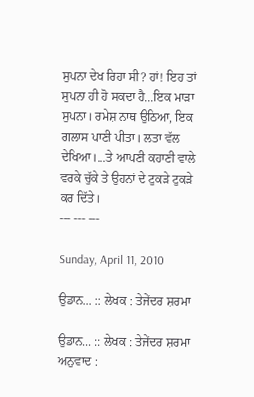ਸੁਪਨਾ ਦੇਖ ਰਿਹਾ ਸੀ? ਹਾਂ! ਇਹ ਤਾਂ ਸੁਪਨਾ ਹੀ ਹੋ ਸਕਦਾ ਹੈ...ਇਕ ਮਾੜਾ ਸੁਪਨਾ। ਰਮੇਸ਼ ਨਾਥ ਉਠਿਆ, ਇਕ ਗਲਾਸ ਪਾਣੀ ਪੀਤਾ। ਲਤਾ ਵੱਲ ਦੇਖਿਆ।...ਤੇ ਆਪਣੀ ਕਹਾਣੀ ਵਾਲੇ ਵਰਕੇ ਚੁੱਕੇ ਤੇ ਉਹਨਾਂ ਦੇ ਟੁਕੜੇ ਟੁਕੜੇ ਕਰ ਦਿੱਤੇ।
--- --- ---

Sunday, April 11, 2010

ਉਡਾਨ... :: ਲੇਖਕ : ਤੇਜੇਂਦਰ ਸ਼ਰਮਾ

ਉਡਾਨ... :: ਲੇਖਕ : ਤੇਜੇਂਦਰ ਸ਼ਰਮਾ
ਅਨੁਵਾਦ :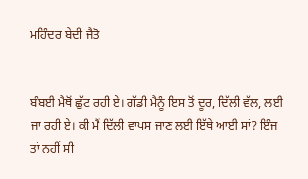ਮਹਿੰਦਰ ਬੇਦੀ ਜੈਤੋ


ਬੰਬਈ ਮੈਥੋਂ ਛੁੱਟ ਰਹੀ ਏ। ਗੱਡੀ ਮੈਨੂੰ ਇਸ ਤੋਂ ਦੂਰ, ਦਿੱਲੀ ਵੱਲ, ਲਈ ਜਾ ਰਹੀ ਏ। ਕੀ ਮੈਂ ਦਿੱਲੀ ਵਾਪਸ ਜਾਣ ਲਈ ਇੱਥੇ ਆਈ ਸਾਂ? ਇੰਜ ਤਾਂ ਨਹੀਂ ਸੀ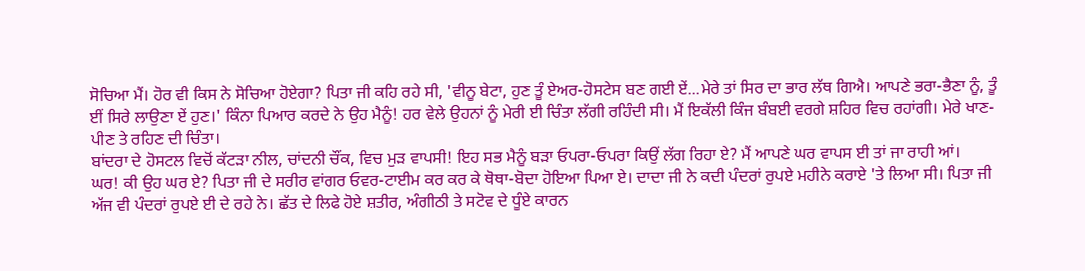ਸੋਚਿਆ ਮੈਂ। ਹੋਰ ਵੀ ਕਿਸ ਨੇ ਸੋਚਿਆ ਹੋਏਗਾ? ਪਿਤਾ ਜੀ ਕਹਿ ਰਹੇ ਸੀ, 'ਵੀਨੂ ਬੇਟਾ, ਹੁਣ ਤੂੰ ਏਅਰ-ਹੋਸਟੇਸ ਬਣ ਗਈ ਏਂ...ਮੇਰੇ ਤਾਂ ਸਿਰ ਦਾ ਭਾਰ ਲੱਥ ਗਿਐ। ਆਪਣੇ ਭਰਾ-ਭੈਣਾ ਨੂੰ, ਤੂੰ ਈਂ ਸਿਰੇ ਲਾਉਣਾ ਏਂ ਹੁਣ।' ਕਿੰਨਾ ਪਿਆਰ ਕਰਦੇ ਨੇ ਉਹ ਮੈਨੂੰ! ਹਰ ਵੇਲੇ ਉਹਨਾਂ ਨੂੰ ਮੇਰੀ ਈ ਚਿੰਤਾ ਲੱਗੀ ਰਹਿੰਦੀ ਸੀ। ਮੈਂ ਇਕੱਲੀ ਕਿੰਜ ਬੰਬਈ ਵਰਗੇ ਸ਼ਹਿਰ ਵਿਚ ਰਹਾਂਗੀ। ਮੇਰੇ ਖਾਣ-ਪੀਣ ਤੇ ਰਹਿਣ ਦੀ ਚਿੰਤਾ।
ਬਾਂਦਰਾ ਦੇ ਹੋਸਟਲ ਵਿਚੋਂ ਕੱਟੜਾ ਨੀਲ, ਚਾਂਦਨੀ ਚੌਂਕ, ਵਿਚ ਮੁੜ ਵਾਪਸੀ! ਇਹ ਸਭ ਮੈਨੂੰ ਬੜਾ ਓਪਰਾ-ਓਪਰਾ ਕਿਉਂ ਲੱਗ ਰਿਹਾ ਏ? ਮੈਂ ਆਪਣੇ ਘਰ ਵਾਪਸ ਈ ਤਾਂ ਜਾ ਰਾਹੀ ਆਂ।
ਘਰ! ਕੀ ਉਹ ਘਰ ਏ? ਪਿਤਾ ਜੀ ਦੇ ਸਰੀਰ ਵਾਂਗਰ ਓਵਰ-ਟਾਈਮ ਕਰ ਕਰ ਕੇ ਥੋਥਾ-ਬੋਦਾ ਹੋਇਆ ਪਿਆ ਏ। ਦਾਦਾ ਜੀ ਨੇ ਕਦੀ ਪੰਦਰਾਂ ਰੁਪਏ ਮਹੀਨੇ ਕਰਾਏ 'ਤੇ ਲਿਆ ਸੀ। ਪਿਤਾ ਜੀ ਅੱਜ ਵੀ ਪੰਦਰਾਂ ਰੁਪਏ ਈ ਦੇ ਰਹੇ ਨੇ। ਛੱਤ ਦੇ ਲਿਫੇ ਹੋਏ ਸ਼ਤੀਰ, ਅੰਗੀਠੀ ਤੇ ਸਟੋਵ ਦੇ ਧੂੰਏ ਕਾਰਨ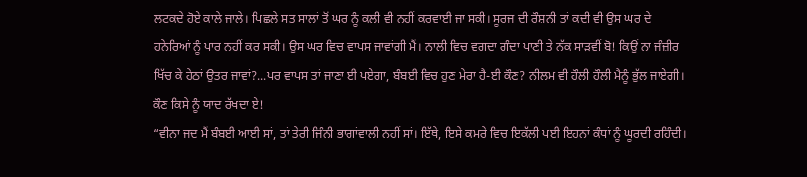ਲਟਕਦੇ ਹੋਏ ਕਾਲੇ ਜਾਲੇ। ਪਿਛਲੇ ਸਤ ਸਾਲਾਂ ਤੋਂ ਘਰ ਨੂੰ ਕਲੀ ਵੀ ਨਹੀਂ ਕਰਵਾਈ ਜਾ ਸਕੀ। ਸੂਰਜ ਦੀ ਰੌਸ਼ਨੀ ਤਾਂ ਕਦੀ ਵੀ ਉਸ ਘਰ ਦੇ ਹਨੇਰਿਆਂ ਨੂੰ ਪਾਰ ਨਹੀਂ ਕਰ ਸਕੀ। ਉਸ ਘਰ ਵਿਚ ਵਾਪਸ ਜਾਵਾਂਗੀ ਮੈਂ। ਨਾਲੀ ਵਿਚ ਵਗਦਾ ਗੰਦਾ ਪਾਣੀ ਤੇ ਨੱਕ ਸਾੜਵੀਂ ਬੋ! ਕਿਉਂ ਨਾ ਜੰਜ਼ੀਰ ਖਿੱਚ ਕੇ ਹੇਠਾਂ ਉਤਰ ਜਾਵਾਂ?...ਪਰ ਵਾਪਸ ਤਾਂ ਜਾਣਾ ਈ ਪਏਗਾ, ਬੰਬਈ ਵਿਚ ਹੁਣ ਮੇਰਾ ਹੈ-ਈ ਕੌਣ? ਨੀਲਮ ਵੀ ਹੌਲੀ ਹੌਲੀ ਮੈਨੂੰ ਭੁੱਲ ਜਾਏਗੀ। ਕੌਣ ਕਿਸੇ ਨੂੰ ਯਾਦ ਰੱਖਦਾ ਏ!
“ਵੀਨਾ ਜਦ ਮੈਂ ਬੰਬਈ ਆਈ ਸਾਂ, ਤਾਂ ਤੇਰੀ ਜਿੰਨੀ ਭਾਗਾਂਵਾਲੀ ਨਹੀਂ ਸਾਂ। ਇੱਥੇ, ਇਸੇ ਕਮਰੇ ਵਿਚ ਇਕੱਲੀ ਪਈ ਇਹਨਾਂ ਕੰਧਾਂ ਨੂੰ ਘੂਰਦੀ ਰਹਿੰਦੀ।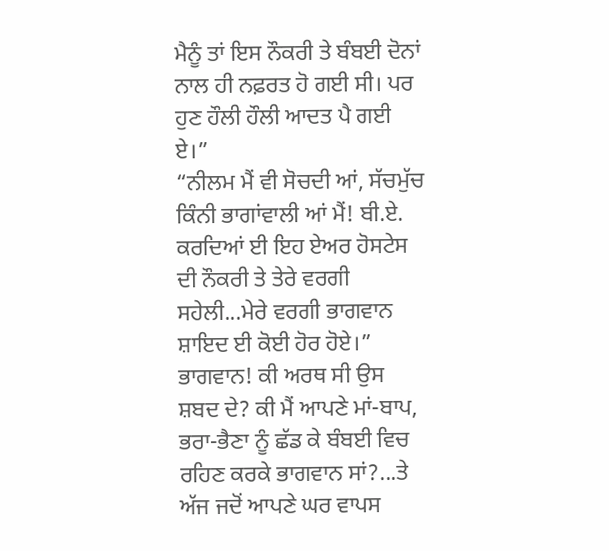ਮੈਨੂੰ ਤਾਂ ਇਸ ਨੌਕਰੀ ਤੇ ਬੰਬਈ ਦੋਨਾਂ ਨਾਲ ਹੀ ਨਫ਼ਰਤ ਹੋ ਗਈ ਸੀ। ਪਰ ਹੁਣ ਹੌਲੀ ਹੌਲੀ ਆਦਤ ਪੈ ਗਈ ਏ।”
“ਨੀਲਮ ਮੈਂ ਵੀ ਸੋਚਦੀ ਆਂ, ਸੱਚਮੁੱਚ ਕਿੰਨੀ ਭਾਗਾਂਵਾਲੀ ਆਂ ਮੈਂ! ਬੀ.ਏ. ਕਰਦਿਆਂ ਈ ਇਹ ਏਅਰ ਹੋਸਟੇਸ ਦੀ ਨੌਕਰੀ ਤੇ ਤੇਰੇ ਵਰਗੀ ਸਹੇਲੀ...ਮੇਰੇ ਵਰਗੀ ਭਾਗਵਾਨ ਸ਼ਾਇਦ ਈ ਕੋਈ ਹੋਰ ਹੋਏ।”
ਭਾਗਵਾਨ! ਕੀ ਅਰਥ ਸੀ ਉਸ ਸ਼ਬਦ ਦੇ? ਕੀ ਮੈਂ ਆਪਣੇ ਮਾਂ-ਬਾਪ, ਭਰਾ-ਭੈਣਾ ਨੂੰ ਛੱਡ ਕੇ ਬੰਬਈ ਵਿਚ ਰਹਿਣ ਕਰਕੇ ਭਾਗਵਾਨ ਸਾਂ?...ਤੇ ਅੱਜ ਜਦੋਂ ਆਪਣੇ ਘਰ ਵਾਪਸ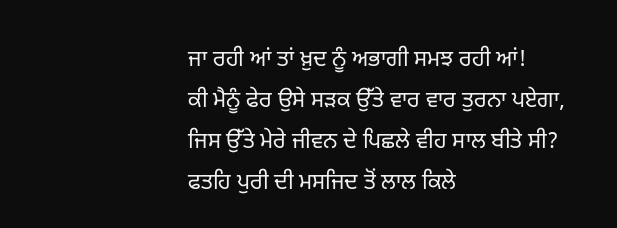ਜਾ ਰਹੀ ਆਂ ਤਾਂ ਖ਼ੁਦ ਨੂੰ ਅਭਾਗੀ ਸਮਝ ਰਹੀ ਆਂ!
ਕੀ ਮੈਨੂੰ ਫੇਰ ਉਸੇ ਸੜਕ ਉੱਤੇ ਵਾਰ ਵਾਰ ਤੁਰਨਾ ਪਏਗਾ, ਜਿਸ ਉੱਤੇ ਮੇਰੇ ਜੀਵਨ ਦੇ ਪਿਛਲੇ ਵੀਹ ਸਾਲ ਬੀਤੇ ਸੀ? ਫਤਹਿ ਪੁਰੀ ਦੀ ਮਸਜਿਦ ਤੋਂ ਲਾਲ ਕਿਲੇ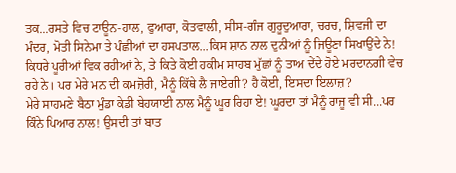ਤਕ...ਰਸਤੇ ਵਿਚ ਟਾਊਨ-ਹਾਲ, ਫੁਆਰਾ, ਕੋਤਵਾਲੀ, ਸੀਸ-ਗੰਜ ਗੁਰੂਦੁਆਰਾ, ਚਰਚ, ਸ਼ਿਵਜੀ ਦਾ ਮੰਦਰ, ਮੋਤੀ ਸਿਨੇਮਾ ਤੇ ਪੰਛੀਆਂ ਦਾ ਹਸਪਤਾਲ...ਕਿਸ ਸ਼ਾਨ ਨਾਲ ਦੁਨੀਆਂ ਨੂੰ ਜਿਊਣਾ ਸਿਖਾਉਂਦੇ ਨੇ! ਕਿਧਰੇ ਪੂਰੀਆਂ ਵਿਕ ਰਹੀਆਂ ਨੇ, ਤੇ ਕਿਤੇ ਕੋਈ ਹਕੀਮ ਸਾਹਬ ਮੁੱਛਾਂ ਨੂੰ ਤਾਅ ਦੇਂਦੇ ਹੋਏ ਮਰਦਾਨਗੀ ਵੇਚ ਰਹੇ ਨੇ। ਪਰ ਮੇਰੇ ਮਨ ਦੀ ਕਮਜ਼ੋਰੀ, ਮੈਨੂੰ ਕਿੱਥੇ ਲੈ ਜਾਏਗੀ? ਹੈ ਕੋਈ, ਇਸਦਾ ਇਲਾਜ਼?
ਮੇਰੇ ਸਾਹਮਣੇ ਬੈਠਾ ਮੁੰਡਾ ਕੇਡੀ ਬੇਹਯਾਈ ਨਾਲ ਮੈਨੂੰ ਘੂਰ ਰਿਹਾ ਏ! ਘੂਰਦਾ ਤਾਂ ਮੈਨੂੰ ਰਾਜੂ ਵੀ ਸੀ...ਪਰ ਕਿੰਨੇ ਪਿਆਰ ਨਾਲ! ਉਸਦੀ ਤਾਂ ਬਾਤ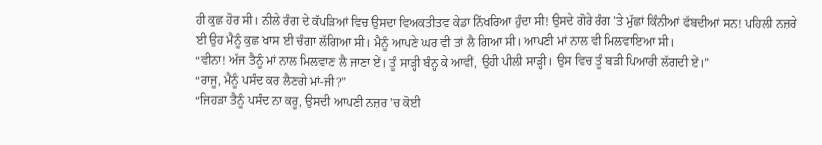ਹੀ ਕੁਛ ਹੋਰ ਸੀ। ਨੀਲੇ ਰੰਗ ਦੇ ਕੱਪੜਿਆਂ ਵਿਚ ਉਸਦਾ ਵਿਅਕਤੀਤਵ ਕੇਡਾ ਨਿੱਖਰਿਆ ਹੁੰਦਾ ਸੀ! ਉਸਦੇ ਗੋਰੇ ਰੰਗ 'ਤੇ ਮੁੱਛਾਂ ਕਿੰਨੀਆਂ ਫੱਬਦੀਆਂ ਸਨ! ਪਹਿਲੀ ਨਜ਼ਰੇ ਈ ਉਹ ਮੈਨੂੰ ਕੁਛ ਖਾਸ ਈ ਚੰਗਾ ਲੱਗਿਆ ਸੀ। ਮੈਨੂੰ ਆਪਣੇ ਘਰ ਵੀ ਤਾਂ ਲੈ ਗਿਆ ਸੀ। ਆਪਣੀ ਮਾਂ ਨਾਲ ਵੀ ਮਿਲਵਾਇਆ ਸੀ।
“ਵੀਨਾ! ਅੱਜ ਤੈਨੂੰ ਮਾਂ ਨਾਲ ਮਿਲਵਾਣ ਲੈ ਜਾਣਾ ਏਂ। ਤੂੰ ਸਾੜ੍ਹੀ ਬੰਨ੍ਹ ਕੇ ਆਵੀਂ, ਉਹੀ ਪੀਲੀ ਸਾੜ੍ਹੀ। ਉਸ ਵਿਚ ਤੂੰ ਬੜੀ ਪਿਆਰੀ ਲੱਗਦੀ ਏਂ।”
“ਰਾਜੂ, ਮੈਨੂੰ ਪਸੰਦ ਕਰ ਲੈਣਗੇ ਮਾਂ-ਜੀ?”
“ਜਿਹੜਾ ਤੈਨੂੰ ਪਸੰਦ ਨਾ ਕਰੂ, ਉਸਦੀ ਆਪਣੀ ਨਜ਼ਰ 'ਚ ਕੋਈ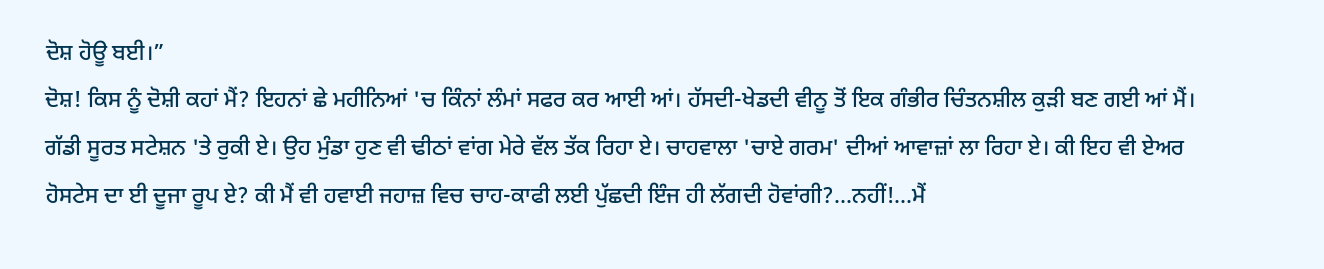ਦੋਸ਼ ਹੋਊ ਬਈ।”
ਦੋਸ਼! ਕਿਸ ਨੂੰ ਦੋਸ਼ੀ ਕਹਾਂ ਮੈਂ? ਇਹਨਾਂ ਛੇ ਮਹੀਨਿਆਂ 'ਚ ਕਿੰਨਾਂ ਲੰਮਾਂ ਸਫਰ ਕਰ ਆਈ ਆਂ। ਹੱਸਦੀ-ਖੇਡਦੀ ਵੀਨੂ ਤੋਂ ਇਕ ਗੰਭੀਰ ਚਿੰਤਨਸ਼ੀਲ ਕੁੜੀ ਬਣ ਗਈ ਆਂ ਮੈਂ।
ਗੱਡੀ ਸੂਰਤ ਸਟੇਸ਼ਨ 'ਤੇ ਰੁਕੀ ਏ। ਉਹ ਮੁੰਡਾ ਹੁਣ ਵੀ ਢੀਠਾਂ ਵਾਂਗ ਮੇਰੇ ਵੱਲ ਤੱਕ ਰਿਹਾ ਏ। ਚਾਹਵਾਲਾ 'ਚਾਏ ਗਰਮ' ਦੀਆਂ ਆਵਾਜ਼ਾਂ ਲਾ ਰਿਹਾ ਏ। ਕੀ ਇਹ ਵੀ ਏਅਰ ਹੋਸਟੇਸ ਦਾ ਈ ਦੂਜਾ ਰੂਪ ਏ? ਕੀ ਮੈਂ ਵੀ ਹਵਾਈ ਜਹਾਜ਼ ਵਿਚ ਚਾਹ-ਕਾਫੀ ਲਈ ਪੁੱਛਦੀ ਇੰਜ ਹੀ ਲੱਗਦੀ ਹੋਵਾਂਗੀ?...ਨਹੀਂ!...ਮੈਂ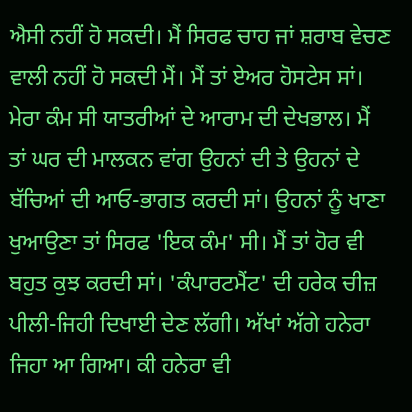ਐਸੀ ਨਹੀਂ ਹੋ ਸਕਦੀ। ਮੈਂ ਸਿਰਫ ਚਾਹ ਜਾਂ ਸ਼ਰਾਬ ਵੇਚਣ ਵਾਲੀ ਨਹੀਂ ਹੋ ਸਕਦੀ ਮੈਂ। ਮੈਂ ਤਾਂ ਏਅਰ ਹੋਸਟੇਸ ਸਾਂ। ਮੇਰਾ ਕੰਮ ਸੀ ਯਾਤਰੀਆਂ ਦੇ ਆਰਾਮ ਦੀ ਦੇਖਭਾਲ। ਮੈਂ ਤਾਂ ਘਰ ਦੀ ਮਾਲਕਨ ਵਾਂਗ ਉਹਨਾਂ ਦੀ ਤੇ ਉਹਨਾਂ ਦੇ ਬੱਚਿਆਂ ਦੀ ਆਓ-ਭਾਗਤ ਕਰਦੀ ਸਾਂ। ਉਹਨਾਂ ਨੂੰ ਖਾਣਾ ਖੁਆਉਣਾ ਤਾਂ ਸਿਰਫ 'ਇਕ ਕੰਮ' ਸੀ। ਮੈਂ ਤਾਂ ਹੋਰ ਵੀ ਬਹੁਤ ਕੁਝ ਕਰਦੀ ਸਾਂ। 'ਕੰਪਾਰਟਮੈਂਟ' ਦੀ ਹਰੇਕ ਚੀਜ਼ ਪੀਲੀ-ਜਿਹੀ ਦਿਖਾਈ ਦੇਣ ਲੱਗੀ। ਅੱਖਾਂ ਅੱਗੇ ਹਨੇਰਾ ਜਿਹਾ ਆ ਗਿਆ। ਕੀ ਹਨੇਰਾ ਵੀ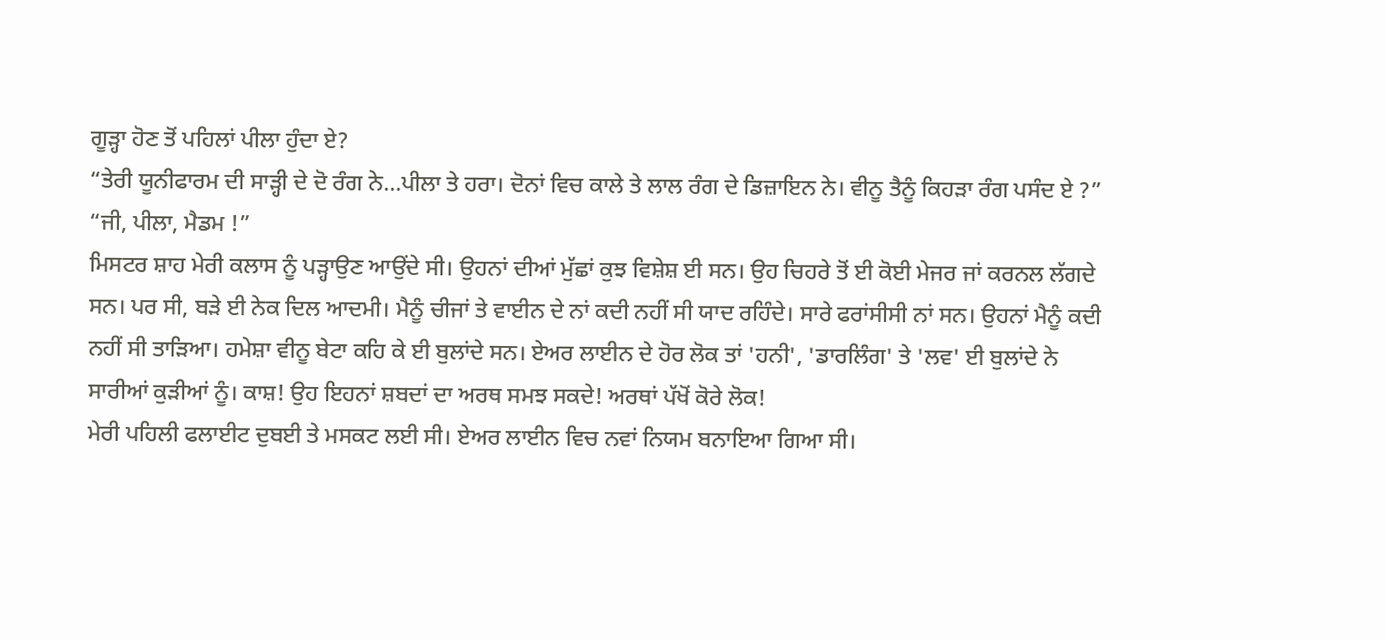ਗੂੜ੍ਹਾ ਹੋਣ ਤੋਂ ਪਹਿਲਾਂ ਪੀਲਾ ਹੁੰਦਾ ਏ?
“ਤੇਰੀ ਯੂਨੀਫਾਰਮ ਦੀ ਸਾੜ੍ਹੀ ਦੇ ਦੋ ਰੰਗ ਨੇ...ਪੀਲਾ ਤੇ ਹਰਾ। ਦੋਨਾਂ ਵਿਚ ਕਾਲੇ ਤੇ ਲਾਲ ਰੰਗ ਦੇ ਡਿਜ਼ਾਇਨ ਨੇ। ਵੀਨੂ ਤੈਨੂੰ ਕਿਹੜਾ ਰੰਗ ਪਸੰਦ ਏ ?”
“ਜੀ, ਪੀਲਾ, ਮੈਡਮ !”
ਮਿਸਟਰ ਸ਼ਾਹ ਮੇਰੀ ਕਲਾਸ ਨੂੰ ਪੜ੍ਹਾਉਣ ਆਉਂਦੇ ਸੀ। ਉਹਨਾਂ ਦੀਆਂ ਮੁੱਛਾਂ ਕੁਝ ਵਿਸ਼ੇਸ਼ ਈ ਸਨ। ਉਹ ਚਿਹਰੇ ਤੋਂ ਈ ਕੋਈ ਮੇਜਰ ਜਾਂ ਕਰਨਲ ਲੱਗਦੇ ਸਨ। ਪਰ ਸੀ, ਬੜੇ ਈ ਨੇਕ ਦਿਲ ਆਦਮੀ। ਮੈਨੂੰ ਚੀਜਾਂ ਤੇ ਵਾਈਨ ਦੇ ਨਾਂ ਕਦੀ ਨਹੀਂ ਸੀ ਯਾਦ ਰਹਿੰਦੇ। ਸਾਰੇ ਫਰਾਂਸੀਸੀ ਨਾਂ ਸਨ। ਉਹਨਾਂ ਮੈਨੂੰ ਕਦੀ ਨਹੀਂ ਸੀ ਤਾੜਿਆ। ਹਮੇਸ਼ਾ ਵੀਨੂ ਬੇਟਾ ਕਹਿ ਕੇ ਈ ਬੁਲਾਂਦੇ ਸਨ। ਏਅਰ ਲਾਈਨ ਦੇ ਹੋਰ ਲੋਕ ਤਾਂ 'ਹਨੀ', 'ਡਾਰਲਿੰਗ' ਤੇ 'ਲਵ' ਈ ਬੁਲਾਂਦੇ ਨੇ ਸਾਰੀਆਂ ਕੁੜੀਆਂ ਨੂੰ। ਕਾਸ਼! ਉਹ ਇਹਨਾਂ ਸ਼ਬਦਾਂ ਦਾ ਅਰਥ ਸਮਝ ਸਕਦੇ! ਅਰਥਾਂ ਪੱਖੋਂ ਕੋਰੇ ਲੋਕ!
ਮੇਰੀ ਪਹਿਲੀ ਫਲਾਈਟ ਦੁਬਈ ਤੇ ਮਸਕਟ ਲਈ ਸੀ। ਏਅਰ ਲਾਈਨ ਵਿਚ ਨਵਾਂ ਨਿਯਮ ਬਨਾਇਆ ਗਿਆ ਸੀ।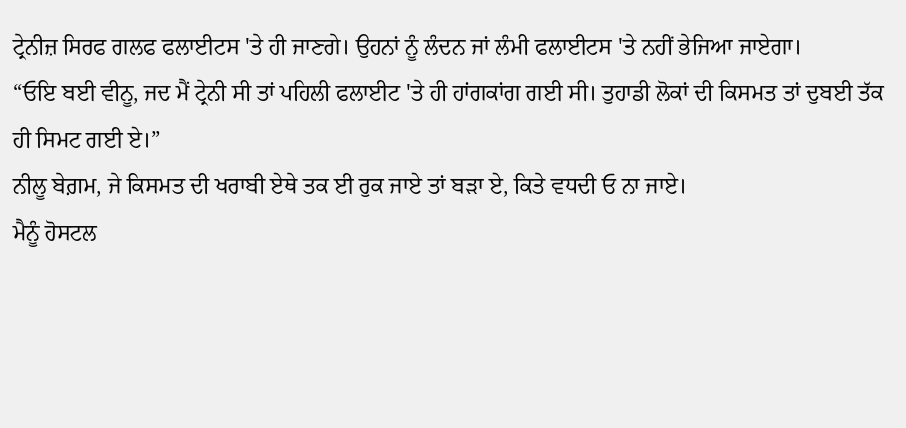ਟ੍ਰੇਨੀਜ਼ ਸਿਰਫ ਗਲਫ ਫਲਾਈਟਸ 'ਤੇ ਹੀ ਜਾਣਗੇ। ਉਹਨਾਂ ਨੂੰ ਲੰਦਨ ਜਾਂ ਲੰਮੀ ਫਲਾਈਟਸ 'ਤੇ ਨਹੀਂ ਭੇਜਿਆ ਜਾਏਗਾ।
“ਓਇ ਬਈ ਵੀਨੂ, ਜਦ ਮੈਂ ਟ੍ਰੇਨੀ ਸੀ ਤਾਂ ਪਹਿਲੀ ਫਲਾਈਟ 'ਤੇ ਹੀ ਹਾਂਗਕਾਂਗ ਗਈ ਸੀ। ਤੁਹਾਡੀ ਲੋਕਾਂ ਦੀ ਕਿਸਮਤ ਤਾਂ ਦੁਬਈ ਤੱਕ ਹੀ ਸਿਮਟ ਗਈ ਏ।”
ਨੀਲੂ ਬੇਗ਼ਮ, ਜੇ ਕਿਸਮਤ ਦੀ ਖਰਾਬੀ ਏਥੇ ਤਕ ਈ ਰੁਕ ਜਾਏ ਤਾਂ ਬੜਾ ਏ, ਕਿਤੇ ਵਧਦੀ ਓ ਨਾ ਜਾਏ।
ਮੈਨੂੰ ਹੋਸਟਲ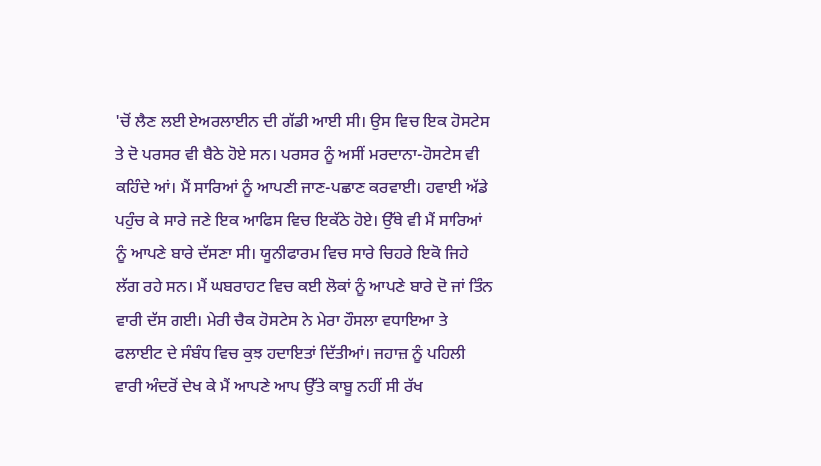'ਚੋਂ ਲੈਣ ਲਈ ਏਅਰਲਾਈਨ ਦੀ ਗੱਡੀ ਆਈ ਸੀ। ਉਸ ਵਿਚ ਇਕ ਹੋਸਟੇਸ ਤੇ ਦੋ ਪਰਸਰ ਵੀ ਬੈਠੇ ਹੋਏ ਸਨ। ਪਰਸਰ ਨੂੰ ਅਸੀਂ ਮਰਦਾਨਾ-ਹੋਸਟੇਸ ਵੀ ਕਹਿੰਦੇ ਆਂ। ਮੈਂ ਸਾਰਿਆਂ ਨੂੰ ਆਪਣੀ ਜਾਣ-ਪਛਾਣ ਕਰਵਾਈ। ਹਵਾਈ ਅੱਡੇ ਪਹੁੰਚ ਕੇ ਸਾਰੇ ਜਣੇ ਇਕ ਆਫਿਸ ਵਿਚ ਇਕੱਠੇ ਹੋਏ। ਉੱਥੇ ਵੀ ਮੈਂ ਸਾਰਿਆਂ ਨੂੰ ਆਪਣੇ ਬਾਰੇ ਦੱਸਣਾ ਸੀ। ਯੂਨੀਫਾਰਮ ਵਿਚ ਸਾਰੇ ਚਿਹਰੇ ਇਕੋ ਜਿਹੇ ਲੱਗ ਰਹੇ ਸਨ। ਮੈਂ ਘਬਰਾਹਟ ਵਿਚ ਕਈ ਲੋਕਾਂ ਨੂੰ ਆਪਣੇ ਬਾਰੇ ਦੋ ਜਾਂ ਤਿੰਨ ਵਾਰੀ ਦੱਸ ਗਈ। ਮੇਰੀ ਚੈਕ ਹੋਸਟੇਸ ਨੇ ਮੇਰਾ ਹੌਸਲਾ ਵਧਾਇਆ ਤੇ ਫਲਾਈਟ ਦੇ ਸੰਬੰਧ ਵਿਚ ਕੁਝ ਹਦਾਇਤਾਂ ਦਿੱਤੀਆਂ। ਜਹਾਜ਼ ਨੂੰ ਪਹਿਲੀ ਵਾਰੀ ਅੰਦਰੋਂ ਦੇਖ ਕੇ ਮੈਂ ਆਪਣੇ ਆਪ ਉੱਤੇ ਕਾਬੂ ਨਹੀਂ ਸੀ ਰੱਖ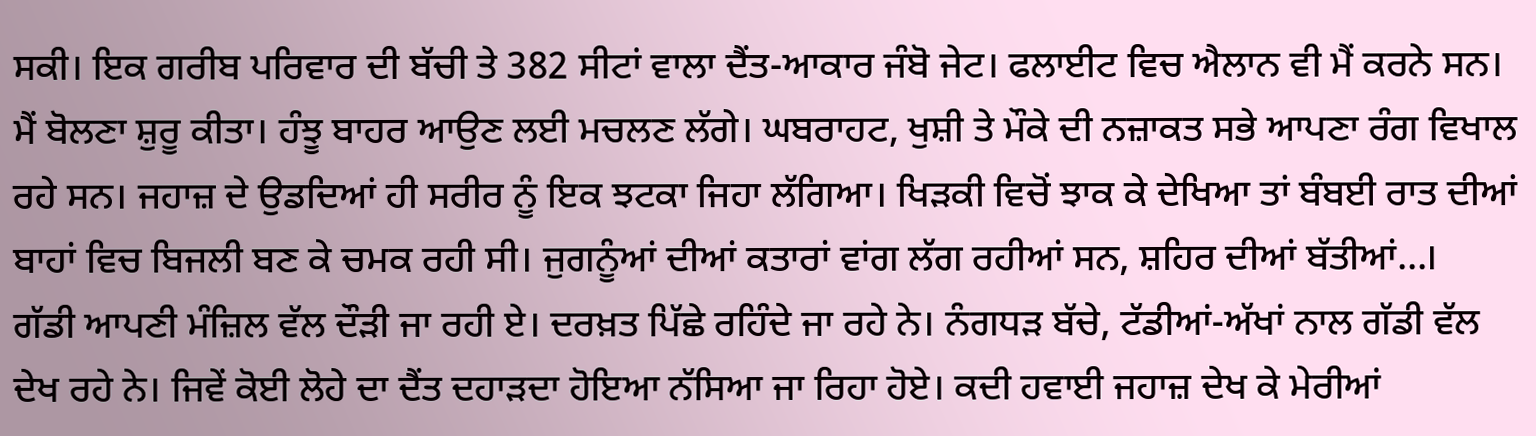ਸਕੀ। ਇਕ ਗਰੀਬ ਪਰਿਵਾਰ ਦੀ ਬੱਚੀ ਤੇ 382 ਸੀਟਾਂ ਵਾਲਾ ਦੈਂਤ-ਆਕਾਰ ਜੰਬੋ ਜੇਟ। ਫਲਾਈਟ ਵਿਚ ਐਲਾਨ ਵੀ ਮੈਂ ਕਰਨੇ ਸਨ। ਮੈਂ ਬੋਲਣਾ ਸ਼ੁਰੂ ਕੀਤਾ। ਹੰਝੂ ਬਾਹਰ ਆਉਣ ਲਈ ਮਚਲਣ ਲੱਗੇ। ਘਬਰਾਹਟ, ਖੁਸ਼ੀ ਤੇ ਮੌਕੇ ਦੀ ਨਜ਼ਾਕਤ ਸਭੇ ਆਪਣਾ ਰੰਗ ਵਿਖਾਲ ਰਹੇ ਸਨ। ਜਹਾਜ਼ ਦੇ ਉਡਦਿਆਂ ਹੀ ਸਰੀਰ ਨੂੰ ਇਕ ਝਟਕਾ ਜਿਹਾ ਲੱਗਿਆ। ਖਿੜਕੀ ਵਿਚੋਂ ਝਾਕ ਕੇ ਦੇਖਿਆ ਤਾਂ ਬੰਬਈ ਰਾਤ ਦੀਆਂ ਬਾਹਾਂ ਵਿਚ ਬਿਜਲੀ ਬਣ ਕੇ ਚਮਕ ਰਹੀ ਸੀ। ਜੁਗਨੂੰਆਂ ਦੀਆਂ ਕਤਾਰਾਂ ਵਾਂਗ ਲੱਗ ਰਹੀਆਂ ਸਨ, ਸ਼ਹਿਰ ਦੀਆਂ ਬੱਤੀਆਂ...।
ਗੱਡੀ ਆਪਣੀ ਮੰਜ਼ਿਲ ਵੱਲ ਦੌੜੀ ਜਾ ਰਹੀ ਏ। ਦਰਖ਼ਤ ਪਿੱਛੇ ਰਹਿੰਦੇ ਜਾ ਰਹੇ ਨੇ। ਨੰਗਧੜ ਬੱਚੇ, ਟੱਡੀਆਂ-ਅੱਖਾਂ ਨਾਲ ਗੱਡੀ ਵੱਲ ਦੇਖ ਰਹੇ ਨੇ। ਜਿਵੇਂ ਕੋਈ ਲੋਹੇ ਦਾ ਦੈਂਤ ਦਹਾੜਦਾ ਹੋਇਆ ਨੱਸਿਆ ਜਾ ਰਿਹਾ ਹੋਏ। ਕਦੀ ਹਵਾਈ ਜਹਾਜ਼ ਦੇਖ ਕੇ ਮੇਰੀਆਂ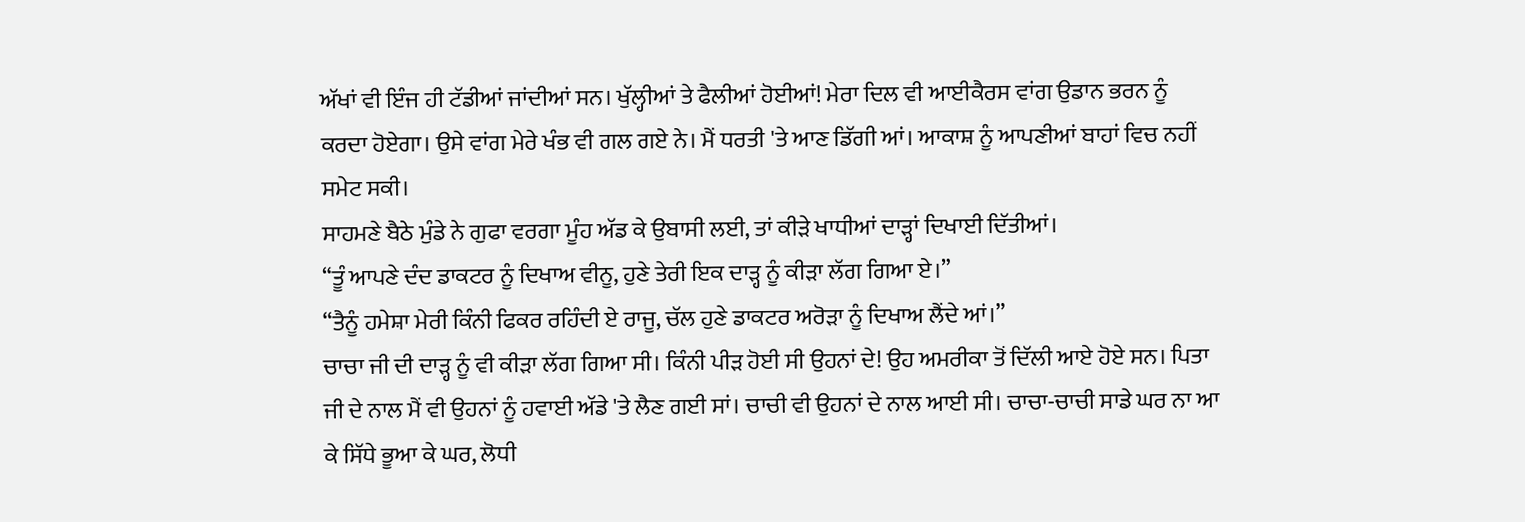ਅੱਖਾਂ ਵੀ ਇੰਜ ਹੀ ਟੱਡੀਆਂ ਜਾਂਦੀਆਂ ਸਨ। ਖੁੱਲ੍ਹੀਆਂ ਤੇ ਫੈਲੀਆਂ ਹੋਈਆਂ! ਮੇਰਾ ਦਿਲ ਵੀ ਆਈਕੈਰਸ ਵਾਂਗ ਉਡਾਨ ਭਰਨ ਨੂੰ ਕਰਦਾ ਹੋਏਗਾ। ਉਸੇ ਵਾਂਗ ਮੇਰੇ ਖੰਭ ਵੀ ਗਲ ਗਏ ਨੇ। ਮੈਂ ਧਰਤੀ 'ਤੇ ਆਣ ਡਿੱਗੀ ਆਂ। ਆਕਾਸ਼ ਨੂੰ ਆਪਣੀਆਂ ਬਾਹਾਂ ਵਿਚ ਨਹੀਂ ਸਮੇਟ ਸਕੀ।
ਸਾਹਮਣੇ ਬੈਠੇ ਮੁੰਡੇ ਨੇ ਗੁਫਾ ਵਰਗਾ ਮੂੰਹ ਅੱਡ ਕੇ ਉਬਾਸੀ ਲਈ, ਤਾਂ ਕੀੜੇ ਖਾਧੀਆਂ ਦਾੜ੍ਹਾਂ ਦਿਖਾਈ ਦਿੱਤੀਆਂ।
“ਤੂੰ ਆਪਣੇ ਦੰਦ ਡਾਕਟਰ ਨੂੰ ਦਿਖਾਅ ਵੀਨੂ, ਹੁਣੇ ਤੇਰੀ ਇਕ ਦਾੜ੍ਹ ਨੂੰ ਕੀੜਾ ਲੱਗ ਗਿਆ ਏ।”
“ਤੈਨੂੰ ਹਮੇਸ਼ਾ ਮੇਰੀ ਕਿੰਨੀ ਫਿਕਰ ਰਹਿੰਦੀ ਏ ਰਾਜੂ, ਚੱਲ ਹੁਣੇ ਡਾਕਟਰ ਅਰੋੜਾ ਨੂੰ ਦਿਖਾਅ ਲੈਂਦੇ ਆਂ।”
ਚਾਚਾ ਜੀ ਦੀ ਦਾੜ੍ਹ ਨੂੰ ਵੀ ਕੀੜਾ ਲੱਗ ਗਿਆ ਸੀ। ਕਿੰਨੀ ਪੀੜ ਹੋਈ ਸੀ ਉਹਨਾਂ ਦੇ! ਉਹ ਅਮਰੀਕਾ ਤੋਂ ਦਿੱਲੀ ਆਏ ਹੋਏ ਸਨ। ਪਿਤਾ ਜੀ ਦੇ ਨਾਲ ਮੈਂ ਵੀ ਉਹਨਾਂ ਨੂੰ ਹਵਾਈ ਅੱਡੇ 'ਤੇ ਲੈਣ ਗਈ ਸਾਂ। ਚਾਚੀ ਵੀ ਉਹਨਾਂ ਦੇ ਨਾਲ ਆਈ ਸੀ। ਚਾਚਾ-ਚਾਚੀ ਸਾਡੇ ਘਰ ਨਾ ਆ ਕੇ ਸਿੱਧੇ ਭੂਆ ਕੇ ਘਰ, ਲੋਧੀ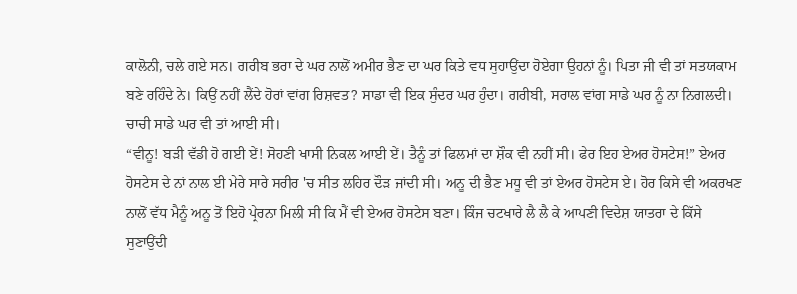ਕਾਲੋਨੀ, ਚਲੇ ਗਏ ਸਨ। ਗਰੀਬ ਭਰਾ ਦੇ ਘਰ ਨਾਲੋਂ ਅਮੀਰ ਭੈਣ ਦਾ ਘਰ ਕਿਤੇ ਵਧ ਸੁਹਾਉਂਦਾ ਹੋਏਗਾ ਉਹਨਾਂ ਨੂੰ। ਪਿਤਾ ਜੀ ਵੀ ਤਾਂ ਸਤਯਕਾਮ ਬਣੇ ਰਹਿੰਦੇ ਨੇ। ਕਿਉਂ ਨਹੀਂ ਲੈਂਦੇ ਹੋਰਾਂ ਵਾਂਗ ਰਿਸ਼ਵਤ? ਸਾਡਾ ਵੀ ਇਕ ਸੁੰਦਰ ਘਰ ਹੁੰਦਾ। ਗਰੀਬੀ, ਸਰਾਲ ਵਾਂਗ ਸਾਡੇ ਘਰ ਨੂੰ ਨਾ ਨਿਗਲਦੀ। ਚਾਚੀ ਸਾਡੇ ਘਰ ਵੀ ਤਾਂ ਆਈ ਸੀ।
“ਵੀਨੂ! ਬੜੀ ਵੱਡੀ ਹੋ ਗਈ ਏਂ! ਸੋਹਣੀ ਖਾਸੀ ਨਿਕਲ ਆਈ ਏਂ। ਤੈਨੂੰ ਤਾਂ ਫਿਲਮਾਂ ਦਾ ਸ਼ੌਕ ਵੀ ਨਹੀਂ ਸੀ। ਫੇਰ ਇਹ ਏਅਰ ਹੋਸਟੇਸ!” ਏਅਰ ਹੋਸਟੇਸ ਦੇ ਨਾਂ ਨਾਲ ਈ ਮੇਰੇ ਸਾਰੇ ਸਰੀਰ 'ਚ ਸੀਤ ਲਹਿਰ ਦੌੜ ਜਾਂਦੀ ਸੀ। ਅਨੂ ਦੀ ਭੈਣ ਮਧੂ ਵੀ ਤਾਂ ਏਅਰ ਹੋਸਟੇਸ ਏ। ਹੋਰ ਕਿਸੇ ਵੀ ਅਕਰਖਣ ਨਾਲੋਂ ਵੱਧ ਮੈਨੂੰ ਅਨੂ ਤੋਂ ਇਹੋ ਪ੍ਰੇਰਨਾ ਮਿਲੀ ਸੀ ਕਿ ਮੈਂ ਵੀ ਏਅਰ ਹੋਸਟੇਸ ਬਣਾ। ਕਿੰਜ ਚਟਖਾਰੇ ਲੈ ਲੈ ਕੇ ਆਪਣੀ ਵਿਦੇਸ਼ ਯਾਤਰਾ ਦੇ ਕਿੱਸੇ ਸੁਣਾਉਂਦੀ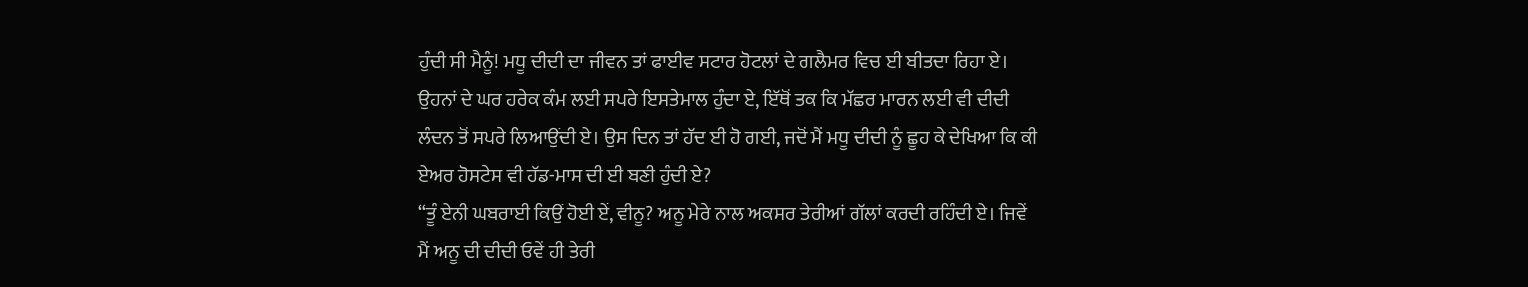ਹੁੰਦੀ ਸੀ ਮੈਨੂੰ! ਮਧੂ ਦੀਦੀ ਦਾ ਜੀਵਨ ਤਾਂ ਫਾਈਵ ਸਟਾਰ ਹੋਟਲਾਂ ਦੇ ਗਲੈਮਰ ਵਿਚ ਈ ਬੀਤਦਾ ਰਿਹਾ ਏ। ਉਹਨਾਂ ਦੇ ਘਰ ਹਰੇਕ ਕੰਮ ਲਈ ਸਪਰੇ ਇਸਤੇਮਾਲ ਹੁੰਦਾ ਏ, ਇੱਥੋਂ ਤਕ ਕਿ ਮੱਛਰ ਮਾਰਨ ਲਈ ਵੀ ਦੀਦੀ ਲੰਦਨ ਤੋਂ ਸਪਰੇ ਲਿਆਉਂਦੀ ਏ। ਉਸ ਦਿਨ ਤਾਂ ਹੱਦ ਈ ਹੋ ਗਈ, ਜਦੋਂ ਮੈਂ ਮਧੂ ਦੀਦੀ ਨੂੰ ਛੂਹ ਕੇ ਦੇਖਿਆ ਕਿ ਕੀ ਏਅਰ ਹੋਸਟੇਸ ਵੀ ਹੱਡ-ਮਾਸ ਦੀ ਈ ਬਣੀ ਹੁੰਦੀ ਏ?
“ਤੂੰ ਏਨੀ ਘਬਰਾਈ ਕਿਉਂ ਹੋਈ ਏਂ, ਵੀਨੂ? ਅਨੂ ਮੇਰੇ ਨਾਲ ਅਕਸਰ ਤੇਰੀਆਂ ਗੱਲਾਂ ਕਰਦੀ ਰਹਿੰਦੀ ਏ। ਜਿਵੇਂ ਮੈਂ ਅਨੂ ਦੀ ਦੀਦੀ ਓਵੇਂ ਹੀ ਤੇਰੀ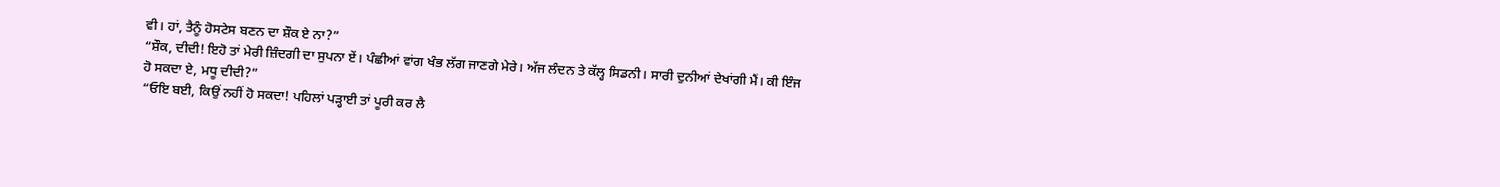ਵੀ। ਹਾਂ, ਤੈਨੂੰ ਹੋਸਟੇਸ ਬਣਨ ਦਾ ਸ਼ੌਕ ਏ ਨਾ?”
“ਸ਼ੌਕ, ਦੀਦੀ! ਇਹੋ ਤਾਂ ਮੇਰੀ ਜ਼ਿੰਦਗੀ ਦਾ ਸੁਪਨਾ ਏਂ। ਪੰਛੀਆਂ ਵਾਂਗ ਖੰਭ ਲੱਗ ਜਾਣਗੇ ਮੇਰੇ। ਅੱਜ ਲੰਦਨ ਤੇ ਕੱਲ੍ਹ ਸਿਡਨੀ। ਸਾਰੀ ਦੁਨੀਆਂ ਦੇਖਾਂਗੀ ਮੈਂ। ਕੀ ਇੰਜ ਹੋ ਸਕਦਾ ਏ, ਮਧੂ ਦੀਦੀ?”
“ਓਇ ਬਈ, ਕਿਉਂ ਨਹੀਂ ਹੋ ਸਕਦਾ! ਪਹਿਲਾਂ ਪੜ੍ਹਾਈ ਤਾਂ ਪੂਰੀ ਕਰ ਲੈ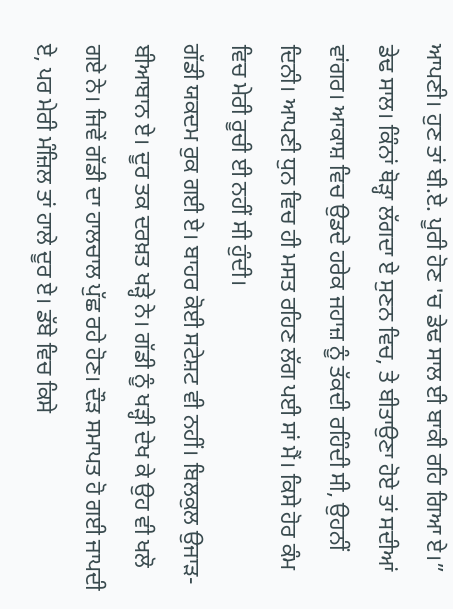ਆਪਣੀ। ਹੁਣ ਤਾਂ ਬੀ.ਏ. ਪੂਰੀ ਹੋਣ 'ਚ ਡੇਢ ਸਾਲ ਈ ਬਾਕੀ ਰਹਿ ਗਿਆ ਏ।”
ਡੇਢ ਸਾਲ। ਕਿੰਨਾਂ ਥੋੜ੍ਹਾ ਲੱਗਦਾ ਏ ਸੁਣਨ ਵਿਚ, ਤੇ ਬੀਤਾਉਣਾ ਹੋਏ ਤਾਂ ਸਦੀਆਂ ਵਾਂਗਰ। ਆਕਾਸ਼ ਵਿਚ ਉਡਦੇ ਹਰੇਕ ਜਹਾਜ਼ ਨੂੰ ਤੱਕਦੀ ਰਹਿੰਦੀ ਸੀ, ਉਹਨੀਂ ਦਿਨੀ। ਆਪਣੀ ਧੁਨ ਵਿਚ ਹੀ ਮਸਤ ਰਹਿਣ ਲੱਗ ਪਈ ਸਾਂ ਮੈਂ। ਕਿਸੇ ਹੋਰ ਕੰਮ ਵਿਚ ਮੇਰੀ ਰੂਚੀ ਈ ਨਹੀਂ ਸੀ ਹੁੰਦੀ।
ਗੱਡੀ ਯਕਦਮ ਰੁਕ ਗਈ ਏ। ਬਾਹਰ ਕੋਈ ਸਟੇਸ਼ਟ ਵੀ ਨਹੀਂ। ਬਿਲਕੁਲ ਉਜਾੜ-ਬੀਆਬਾਨ ਏ। ਦੂਰ ਤਕ ਦਰਖ਼ਤ ਖੜ੍ਹੇ ਨੇ। ਗੱਡੀ ਨੂੰ ਖੜ੍ਹੀ ਦੇਖ ਕੇ ਉਹ ਵੀ ਖਲੋ ਗਏ ਨੇ। ਜਿਵੇਂ ਗੱਡੀ ਦਾ ਹਾਲਚਾਲ ਪੁੱਛ ਰਹੇ ਹੋਣ। ਦੌੜ ਸਮਾਪਤ ਹੋ ਗਈ ਜਾਪਦੀ ਏ, ਪਰ ਮੇਰੀ ਮੰਜ਼ਿਲ ਤਾਂ ਹਾਲੇ ਦੂਰ ਏ। ਡੱਬੇ ਵਿਚ ਕਿਸੇ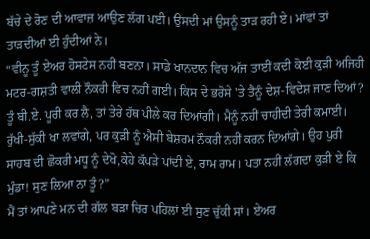ਬੱਚੇ ਦੇ ਰੋਣ ਦੀ ਆਵਾਜ਼ ਆਉਣ ਲੱਗ ਪਈ। ਉਸਦੀ ਮਾਂ ਉਸਨੂੰ ਤਾੜ ਰਹੀ ਏ। ਮਾਂਵਾਂ ਤਾਂ ਤਾੜਦੀਆਂ ਈ ਹੁੰਦੀਆਂ ਨੇ।
“ਵੀਨੂ ਤੂੰ ਏਅਰ ਹੋਸਟੇਸ ਨਹੀਂ ਬਣਨਾ। ਸਾਡੇ ਖਾਨਦਾਨ ਵਿਚ ਅੱਜ ਤਾਈਂ ਕਦੀ ਕੋਈ ਕੁੜੀ ਅਜਿਹੀ ਮਟਰ-ਗਸ਼ਤੀ ਵਾਲੀ ਨੌਕਰੀ ਵਿਚ ਨਹੀਂ ਗਈ। ਕਿਸ ਦੇ ਭਰੋਸੇ 'ਤੇ ਤੈਨੂੰ ਦੇਸ਼-ਵਿਦੇਸ਼ ਜਾਣ ਦਿਆਂ? ਤੂੰ ਬੀ.ਏ. ਪੂਰੀ ਕਰ ਲੈ, ਤਾਂ ਤੇਰੇ ਹੱਥ ਪੀਲੇ ਕਰ ਦਿਆਂਗੀ। ਮੈਨੂੰ ਨਹੀਂ ਚਾਹੀਦੀ ਤੇਰੀ ਕਮਾਈ। ਰੁੱਖੀ-ਸੁੱਕੀ ਖਾ ਲਵਾਂਗੇ, ਪਰ ਕੁੜੀ ਨੂੰ ਐਸੀ ਬੇਸ਼ਰਮ ਨੌਕਰੀ ਨਹੀਂ ਕਰਨ ਦਿਆਂਗੇ। ਉਹ ਪੁਰੀ ਸਾਹਬ ਦੀ ਛੋਕਰੀ ਮਧੂ ਨੂੰ ਦੇਖੋ,ਕੇਹੇ ਕੱਪੜੇ ਪਾਂਦੀ ਏ, ਰਾਮ ਰਾਮ। ਪਤਾ ਨਹੀਂ ਲੱਗਦਾ ਕੁੜੀ ਏ ਕਿ ਮੁੰਡਾ! ਸੁਣ ਲਿਆ ਨਾ ਤੂੰ?”
ਮੈਂ ਤਾਂ ਆਪਣੇ ਮਨ ਦੀ ਗੱਲ ਬੜਾ ਚਿਰ ਪਹਿਲਾਂ ਈ ਸੁਣ ਚੁੱਕੀ ਸਾਂ। ਏਅਰ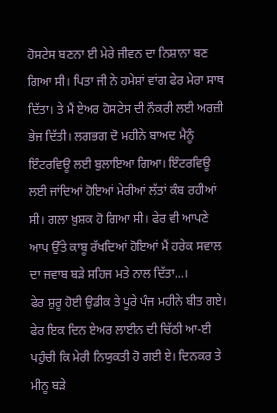ਹੋਸਟੇਸ ਬਣਨਾ ਈ ਮੇਰੇ ਜੀਵਨ ਦਾ ਨਿਸ਼ਾਨਾ ਬਣ ਗਿਆ ਸੀ। ਪਿਤਾ ਜੀ ਨੇ ਹਮੇਸ਼ਾਂ ਵਾਂਗ ਫੇਰ ਮੇਰਾ ਸਾਥ ਦਿੱਤਾ। ਤੇ ਮੈਂ ਏਅਰ ਹੋਸਟੇਸ ਦੀ ਨੌਕਰੀ ਲਈ ਅਰਜ਼ੀ ਭੇਜ ਦਿੱਤੀ। ਲਗਭਗ ਦੋ ਮਹੀਨੇ ਬਾਅਦ ਮੈਨੂੰ ਇੰਟਰਵਿਊ ਲਈ ਬੁਲਾਇਆ ਗਿਆ। ਇੰਟਰਵਿਊ ਲਈ ਜਾਂਦਿਆਂ ਹੋਇਆਂ ਮੇਰੀਆਂ ਲੱਤਾਂ ਕੰਬ ਰਹੀਆਂ ਸੀ। ਗਲਾ ਖ਼ੁਸ਼ਕ ਹੋ ਗਿਆ ਸੀ। ਫੇਰ ਵੀ ਆਪਣੇ ਆਪ ਉੱਤੇ ਕਾਬੂ ਰੱਖਦਿਆਂ ਹੋਇਆਂ ਮੈਂ ਹਰੇਕ ਸਵਾਲ ਦਾ ਜਵਾਬ ਬੜੇ ਸਹਿਜ ਮਤੇ ਨਾਲ ਦਿੱਤਾ...।
ਫੇਰ ਸ਼ੁਰੂ ਹੋਈ ਉਡੀਕ ਤੇ ਪੂਰੇ ਪੰਜ ਮਹੀਨੇ ਬੀਤ ਗਏ। ਫੇਰ ਇਕ ਦਿਨ ਏਅਰ ਲਾਈਨ ਦੀ ਚਿੱਠੀ ਆ-ਈ ਪਹੁੰਚੀ ਕਿ ਮੇਰੀ ਨਿਯੁਕਤੀ ਹੋ ਗਈ ਏ। ਦਿਨਕਰ ਤੇ ਮੀਨੂ ਬੜੇ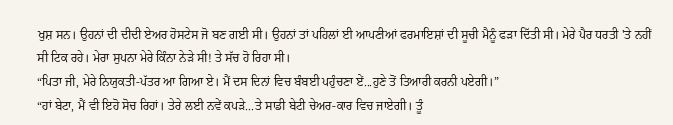ਖੁਸ਼ ਸਨ। ਉਹਨਾਂ ਦੀ ਦੀਦੀ ਏਅਰ ਹੋਸਟੇਸ ਜੋ ਬਣ ਗਈ ਸੀ। ਉਹਨਾਂ ਤਾਂ ਪਹਿਲਾਂ ਈ ਆਪਣੀਆਂ ਫਰਮਾਇਸ਼ਾਂ ਦੀ ਸੂਚੀ ਮੈਨੂੰ ਫੜਾ ਦਿੱਤੀ ਸੀ। ਮੇਰੇ ਪੈਰ ਧਰਤੀ 'ਤੇ ਨਹੀਂ ਸੀ ਟਿਕ ਰਹੇ। ਮੇਰਾ ਸੁਪਨਾ ਮੇਰੇ ਕਿੰਨਾ ਨੇੜੇ ਸੀ! ਤੇ ਸੱਚ ਹੋ ਰਿਹਾ ਸੀ।
“ਪਿਤਾ ਜੀ, ਮੇਰੇ ਨਿਯੁਕਤੀ-ਪੱਤਰ ਆ ਗਿਆ ਏ। ਮੈਂ ਦਸ ਦਿਨਾਂ ਵਿਚ ਬੰਬਈ ਪਹੁੰਚਣਾ ਏਂ...ਹੁਣੇ ਤੋਂ ਤਿਆਰੀ ਕਰਨੀ ਪਏਗੀ।”
“ਹਾਂ ਬੇਟਾ, ਮੈਂ ਵੀ ਇਹੋ ਸੋਚ ਰਿਹਾਂ। ਤੇਰੇ ਲਈ ਨਵੇਂ ਕਪੜੇ...ਤੇ ਸਾਡੀ ਬੇਟੀ ਚੇਅਰ-ਕਾਰ ਵਿਚ ਜਾਏਗੀ। ਤੂੰ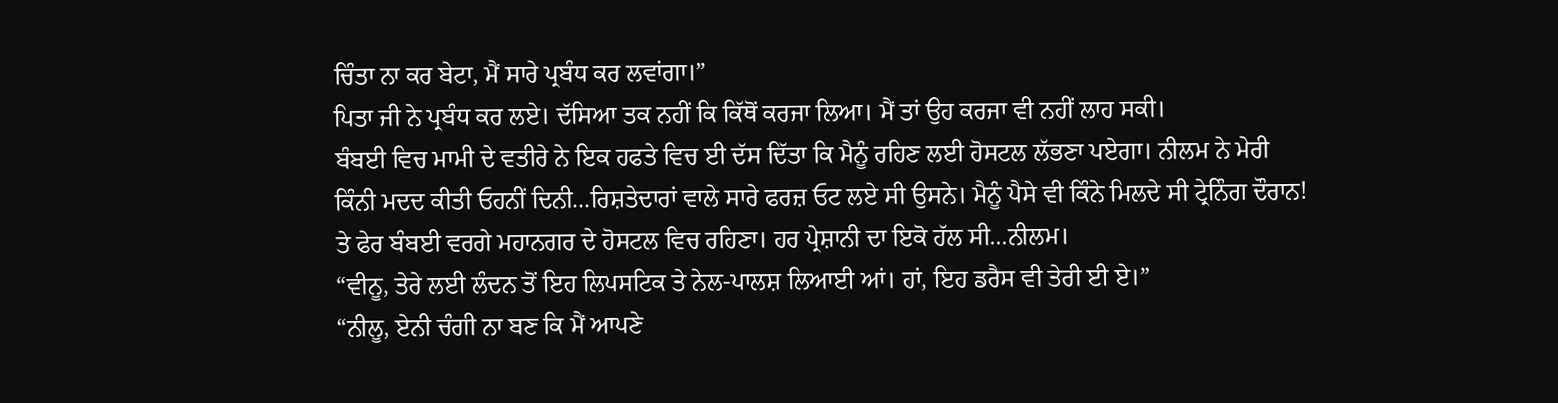ਚਿੰਤਾ ਨਾ ਕਰ ਬੇਟਾ, ਮੈਂ ਸਾਰੇ ਪ੍ਰਬੰਧ ਕਰ ਲਵਾਂਗਾ।”
ਪਿਤਾ ਜੀ ਨੇ ਪ੍ਰਬੰਧ ਕਰ ਲਏ। ਦੱਸਿਆ ਤਕ ਨਹੀਂ ਕਿ ਕਿੱਥੋਂ ਕਰਜਾ ਲਿਆ। ਮੈਂ ਤਾਂ ਉਹ ਕਰਜਾ ਵੀ ਨਹੀਂ ਲਾਹ ਸਕੀ।
ਬੰਬਈ ਵਿਚ ਮਾਮੀ ਦੇ ਵਤੀਰੇ ਨੇ ਇਕ ਹਫਤੇ ਵਿਚ ਈ ਦੱਸ ਦਿੱਤਾ ਕਿ ਮੈਨੂੰ ਰਹਿਣ ਲਈ ਹੋਸਟਲ ਲੱਭਣਾ ਪਏਗਾ। ਨੀਲਮ ਨੇ ਮੇਰੀ ਕਿੰਨੀ ਮਦਦ ਕੀਤੀ ਓਹਨੀਂ ਦਿਨੀ...ਰਿਸ਼ਤੇਦਾਰਾਂ ਵਾਲੇ ਸਾਰੇ ਫਰਜ਼ ਓਟ ਲਏ ਸੀ ਉਸਨੇ। ਮੈਨੂੰ ਪੈਸੇ ਵੀ ਕਿੰਨੇ ਮਿਲਦੇ ਸੀ ਟ੍ਰੇਨਿੰਗ ਦੌਰਾਨ! ਤੇ ਫੇਰ ਬੰਬਈ ਵਰਗੇ ਮਹਾਨਗਰ ਦੇ ਹੋਸਟਲ ਵਿਚ ਰਹਿਣਾ। ਹਰ ਪ੍ਰੇਸ਼ਾਨੀ ਦਾ ਇਕੋ ਹੱਲ ਸੀ...ਨੀਲਮ।
“ਵੀਨੂ, ਤੇਰੇ ਲਈ ਲੰਦਨ ਤੋਂ ਇਹ ਲਿਪਸਟਿਕ ਤੇ ਨੇਲ-ਪਾਲਸ਼ ਲਿਆਈ ਆਂ। ਹਾਂ, ਇਹ ਡਰੈਸ ਵੀ ਤੇਰੀ ਈ ਏ।”
“ਨੀਲੂ, ਏਨੀ ਚੰਗੀ ਨਾ ਬਣ ਕਿ ਮੈਂ ਆਪਣੇ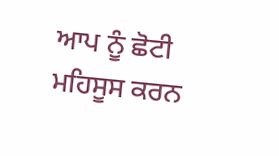ਆਪ ਨੂੰ ਛੋਟੀ ਮਹਿਸੂਸ ਕਰਨ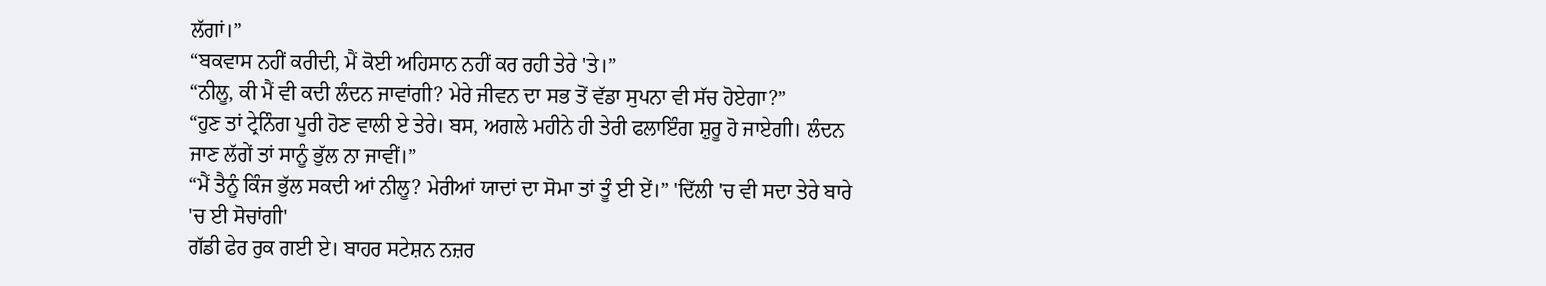ਲੱਗਾਂ।”
“ਬਕਵਾਸ ਨਹੀਂ ਕਰੀਦੀ, ਮੈਂ ਕੋਈ ਅਹਿਸਾਨ ਨਹੀਂ ਕਰ ਰਹੀ ਤੇਰੇ 'ਤੇ।”
“ਨੀਲੂ, ਕੀ ਮੈਂ ਵੀ ਕਦੀ ਲੰਦਨ ਜਾਵਾਂਗੀ? ਮੇਰੇ ਜੀਵਨ ਦਾ ਸਭ ਤੋਂ ਵੱਡਾ ਸੁਪਨਾ ਵੀ ਸੱਚ ਹੋਏਗਾ?”
“ਹੁਣ ਤਾਂ ਟ੍ਰੇਨਿੰਗ ਪੂਰੀ ਹੋਣ ਵਾਲੀ ਏ ਤੇਰੇ। ਬਸ, ਅਗਲੇ ਮਹੀਨੇ ਹੀ ਤੇਰੀ ਫਲਾਇੰਗ ਸ਼ੁਰੂ ਹੋ ਜਾਏਗੀ। ਲੰਦਨ ਜਾਣ ਲੱਗੇਂ ਤਾਂ ਸਾਨੂੰ ਭੁੱਲ ਨਾ ਜਾਵੀਂ।”
“ਮੈਂ ਤੈਨੂੰ ਕਿੰਜ ਭੁੱਲ ਸਕਦੀ ਆਂ ਨੀਲੂ? ਮੇਰੀਆਂ ਯਾਦਾਂ ਦਾ ਸੋਮਾ ਤਾਂ ਤੂੰ ਈ ਏਂ।” 'ਦਿੱਲੀ 'ਚ ਵੀ ਸਦਾ ਤੇਰੇ ਬਾਰੇ 'ਚ ਈ ਸੋਚਾਂਗੀ'
ਗੱਡੀ ਫੇਰ ਰੁਕ ਗਈ ਏ। ਬਾਹਰ ਸਟੇਸ਼ਨ ਨਜ਼ਰ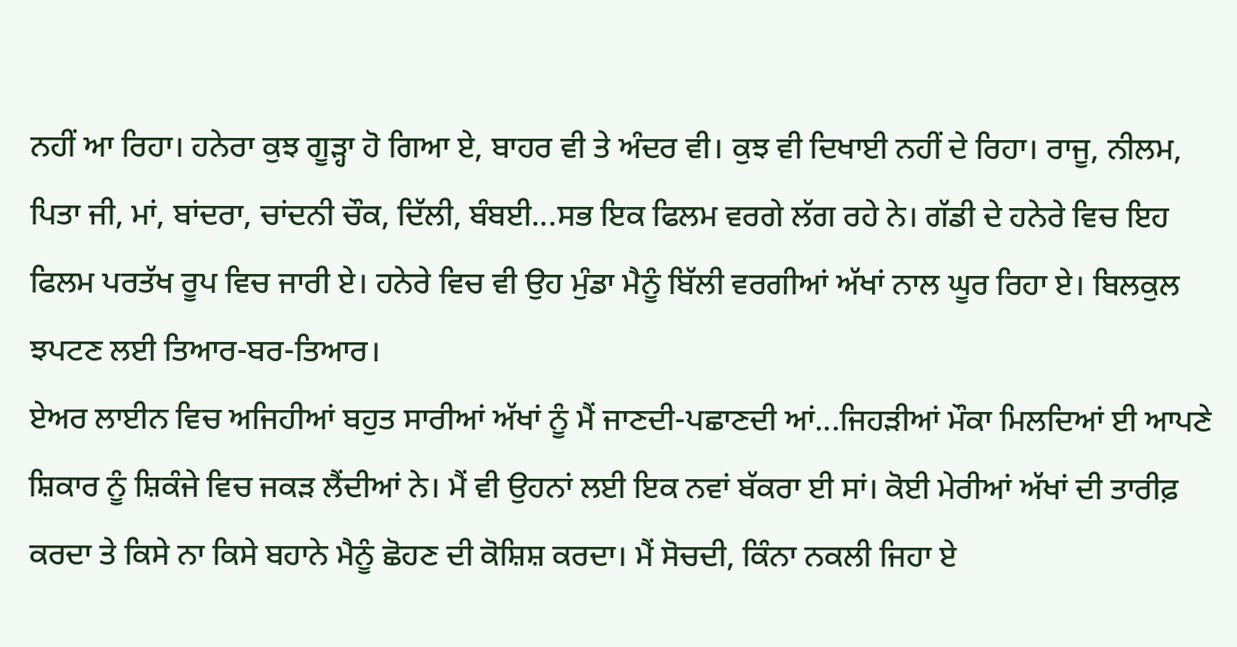ਨਹੀਂ ਆ ਰਿਹਾ। ਹਨੇਰਾ ਕੁਝ ਗੂੜ੍ਹਾ ਹੋ ਗਿਆ ਏ, ਬਾਹਰ ਵੀ ਤੇ ਅੰਦਰ ਵੀ। ਕੁਝ ਵੀ ਦਿਖਾਈ ਨਹੀਂ ਦੇ ਰਿਹਾ। ਰਾਜੂ, ਨੀਲਮ, ਪਿਤਾ ਜੀ, ਮਾਂ, ਬਾਂਦਰਾ, ਚਾਂਦਨੀ ਚੌਕ, ਦਿੱਲੀ, ਬੰਬਈ...ਸਭ ਇਕ ਫਿਲਮ ਵਰਗੇ ਲੱਗ ਰਹੇ ਨੇ। ਗੱਡੀ ਦੇ ਹਨੇਰੇ ਵਿਚ ਇਹ ਫਿਲਮ ਪਰਤੱਖ ਰੂਪ ਵਿਚ ਜਾਰੀ ਏ। ਹਨੇਰੇ ਵਿਚ ਵੀ ਉਹ ਮੁੰਡਾ ਮੈਨੂੰ ਬਿੱਲੀ ਵਰਗੀਆਂ ਅੱਖਾਂ ਨਾਲ ਘੂਰ ਰਿਹਾ ਏ। ਬਿਲਕੁਲ ਝਪਟਣ ਲਈ ਤਿਆਰ-ਬਰ-ਤਿਆਰ।
ਏਅਰ ਲਾਈਨ ਵਿਚ ਅਜਿਹੀਆਂ ਬਹੁਤ ਸਾਰੀਆਂ ਅੱਖਾਂ ਨੂੰ ਮੈਂ ਜਾਣਦੀ-ਪਛਾਣਦੀ ਆਂ...ਜਿਹੜੀਆਂ ਮੌਕਾ ਮਿਲਦਿਆਂ ਈ ਆਪਣੇ ਸ਼ਿਕਾਰ ਨੂੰ ਸ਼ਿਕੰਜੇ ਵਿਚ ਜਕੜ ਲੈਂਦੀਆਂ ਨੇ। ਮੈਂ ਵੀ ਉਹਨਾਂ ਲਈ ਇਕ ਨਵਾਂ ਬੱਕਰਾ ਈ ਸਾਂ। ਕੋਈ ਮੇਰੀਆਂ ਅੱਖਾਂ ਦੀ ਤਾਰੀਫ਼ ਕਰਦਾ ਤੇ ਕਿਸੇ ਨਾ ਕਿਸੇ ਬਹਾਨੇ ਮੈਨੂੰ ਛੋਹਣ ਦੀ ਕੋਸ਼ਿਸ਼ ਕਰਦਾ। ਮੈਂ ਸੋਚਦੀ, ਕਿੰਨਾ ਨਕਲੀ ਜਿਹਾ ਏ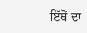ਇੱਥੋਂ ਦਾ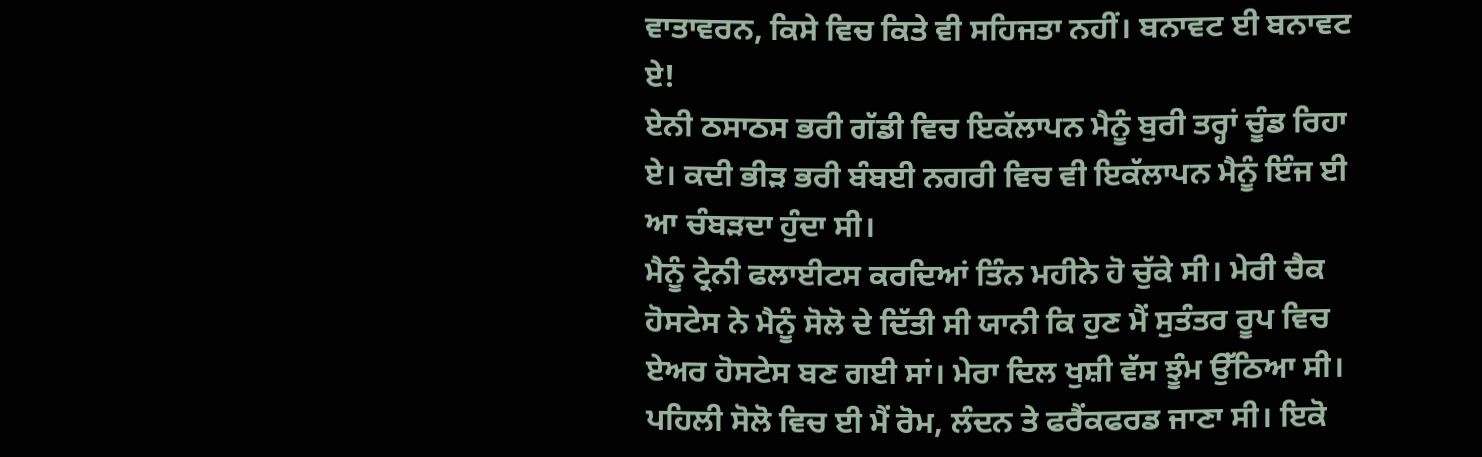ਵਾਤਾਵਰਨ, ਕਿਸੇ ਵਿਚ ਕਿਤੇ ਵੀ ਸਹਿਜਤਾ ਨਹੀਂ। ਬਨਾਵਟ ਈ ਬਨਾਵਟ ਏ!
ਏਨੀ ਠਸਾਠਸ ਭਰੀ ਗੱਡੀ ਵਿਚ ਇਕੱਲਾਪਨ ਮੈਨੂੰ ਬੁਰੀ ਤਰ੍ਹਾਂ ਚੂੰਡ ਰਿਹਾ ਏ। ਕਦੀ ਭੀੜ ਭਰੀ ਬੰਬਈ ਨਗਰੀ ਵਿਚ ਵੀ ਇਕੱਲਾਪਨ ਮੈਨੂੰ ਇੰਜ ਈ ਆ ਚੰਬੜਦਾ ਹੁੰਦਾ ਸੀ।
ਮੈਨੂੰ ਟ੍ਰੇਨੀ ਫਲਾਈਟਸ ਕਰਦਿਆਂ ਤਿੰਨ ਮਹੀਨੇ ਹੋ ਚੁੱਕੇ ਸੀ। ਮੇਰੀ ਚੈਕ ਹੋਸਟੇਸ ਨੇ ਮੈਨੂੰ ਸੋਲੋ ਦੇ ਦਿੱਤੀ ਸੀ ਯਾਨੀ ਕਿ ਹੁਣ ਮੈਂ ਸੁਤੰਤਰ ਰੂਪ ਵਿਚ ਏਅਰ ਹੋਸਟੇਸ ਬਣ ਗਈ ਸਾਂ। ਮੇਰਾ ਦਿਲ ਖੁਸ਼ੀ ਵੱਸ ਝੂੰਮ ਉੱਠਿਆ ਸੀ। ਪਹਿਲੀ ਸੋਲੋ ਵਿਚ ਈ ਮੈਂ ਰੋਮ, ਲੰਦਨ ਤੇ ਫਰੈਂਕਫਰਡ ਜਾਣਾ ਸੀ। ਇਕੋ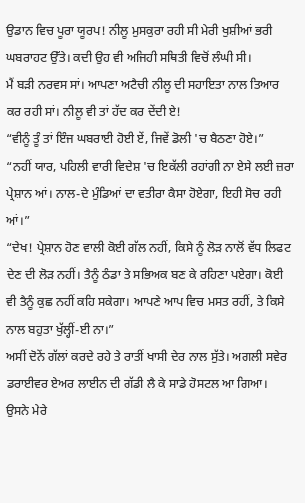ਉਡਾਨ ਵਿਚ ਪੂਰਾ ਯੂਰਪ! ਨੀਲੂ ਮੁਸਕੁਰਾ ਰਹੀ ਸੀ ਮੇਰੀ ਖੁਸ਼ੀਆਂ ਭਰੀ ਘਬਰਾਹਟ ਉੱਤੇ। ਕਦੀ ਉਹ ਵੀ ਅਜਿਹੀ ਸਥਿਤੀ ਵਿਚੋਂ ਲੰਘੀ ਸੀ।
ਮੈਂ ਬੜੀ ਨਰਵਸ ਸਾਂ। ਆਪਣਾ ਅਟੈਚੀ ਨੀਲੂ ਦੀ ਸਹਾਇਤਾ ਨਾਲ ਤਿਆਰ ਕਰ ਰਹੀ ਸਾਂ। ਨੀਲੂ ਵੀ ਤਾਂ ਹੱਦ ਕਰ ਦੇਂਦੀ ਏ!
“ਵੀਨੂੰ ਤੂੰ ਤਾਂ ਇੰਜ ਘਬਰਾਈ ਹੋਈ ਏਂ, ਜਿਵੇਂ ਡੋਲੀ 'ਚ ਬੈਠਣਾ ਹੋਏ।”
“ਨਹੀਂ ਯਾਰ, ਪਹਿਲੀ ਵਾਰੀ ਵਿਦੇਸ਼ 'ਚ ਇਕੱਲੀ ਰਹਾਂਗੀ ਨਾ ਏਸੇ ਲਈ ਜ਼ਰਾ ਪ੍ਰੇਸ਼ਾਨ ਆਂ। ਨਾਲ-ਦੇ ਮੁੰਡਿਆਂ ਦਾ ਵਤੀਰਾ ਕੈਸਾ ਹੋਏਗਾ, ਇਹੀ ਸੋਚ ਰਹੀ ਆਂ।”
“ਦੇਖ! ਪ੍ਰੇਸ਼ਾਨ ਹੋਣ ਵਾਲੀ ਕੋਈ ਗੱਲ ਨਹੀਂ, ਕਿਸੇ ਨੂੰ ਲੋੜ ਨਾਲੋਂ ਵੱਧ ਲਿਫਟ ਦੇਣ ਦੀ ਲੋੜ ਨਹੀਂ। ਤੈਨੂੰ ਠੰਡਾ ਤੇ ਸਭਿਅਕ ਬਣ ਕੇ ਰਹਿਣਾ ਪਏਗਾ। ਕੋਈ ਵੀ ਤੈਨੂੰ ਕੁਛ ਨਹੀਂ ਕਹਿ ਸਕੇਗਾ। ਆਪਣੇ ਆਪ ਵਿਚ ਮਸਤ ਰਹੀਂ, ਤੇ ਕਿਸੇ ਨਾਲ ਬਹੁਤਾ ਖੁੱਲ੍ਹੀਂ-ਈ ਨਾ।”
ਅਸੀਂ ਦੋਨੇਂ ਗੱਲਾਂ ਕਰਦੇ ਰਹੇ ਤੇ ਰਾਤੀਂ ਖਾਸੀ ਦੇਰ ਨਾਲ ਸੁੱਤੇ। ਅਗਲੀ ਸਵੇਰ ਡਰਾਈਵਰ ਏਅਰ ਲਾਈਨ ਦੀ ਗੱਡੀ ਲੈ ਕੇ ਸਾਡੇ ਹੋਸਟਲ ਆ ਗਿਆ। ਉਸਨੇ ਮੇਰੇ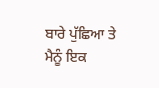ਬਾਰੇ ਪੁੱਛਿਆ ਤੇ ਮੈਨੂੰ ਇਕ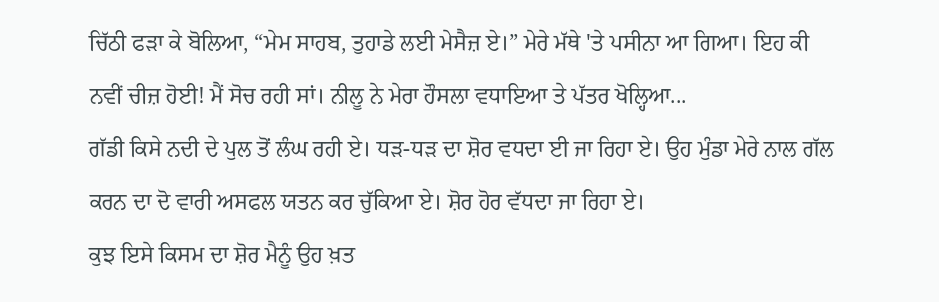ਚਿੱਠੀ ਫੜਾ ਕੇ ਬੋਲਿਆ, “ਮੇਮ ਸਾਹਬ, ਤੁਹਾਡੇ ਲਈ ਮੇਸੈਜ਼ ਏ।” ਮੇਰੇ ਮੱਥੇ 'ਤੇ ਪਸੀਨਾ ਆ ਗਿਆ। ਇਹ ਕੀ ਨਵੀਂ ਚੀਜ਼ ਹੋਈ! ਮੈਂ ਸੋਚ ਰਹੀ ਸਾਂ। ਨੀਲੂ ਨੇ ਮੇਰਾ ਹੌਸਲਾ ਵਧਾਇਆ ਤੇ ਪੱਤਰ ਖੋਲ੍ਹਿਆ...
ਗੱਡੀ ਕਿਸੇ ਨਦੀ ਦੇ ਪੁਲ ਤੋਂ ਲੰਘ ਰਹੀ ਏ। ਧੜ-ਧੜ ਦਾ ਸ਼ੋਰ ਵਧਦਾ ਈ ਜਾ ਰਿਹਾ ਏ। ਉਹ ਮੁੰਡਾ ਮੇਰੇ ਨਾਲ ਗੱਲ ਕਰਨ ਦਾ ਦੋ ਵਾਰੀ ਅਸਫਲ ਯਤਨ ਕਰ ਚੁੱਕਿਆ ਏ। ਸ਼ੋਰ ਹੋਰ ਵੱਧਦਾ ਜਾ ਰਿਹਾ ਏ।
ਕੁਝ ਇਸੇ ਕਿਸਮ ਦਾ ਸ਼ੋਰ ਮੈਨੂੰ ਉਹ ਖ਼ਤ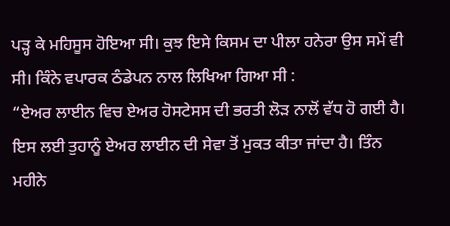ਪੜ੍ਹ ਕੇ ਮਹਿਸੂਸ ਹੋਇਆ ਸੀ। ਕੁਝ ਇਸੇ ਕਿਸਮ ਦਾ ਪੀਲਾ ਹਨੇਰਾ ਉਸ ਸਮੇਂ ਵੀ ਸੀ। ਕਿੰਨੇ ਵਪਾਰਕ ਠੰਡੇਪਨ ਨਾਲ ਲਿਖਿਆ ਗਿਆ ਸੀ :
“ਏਅਰ ਲਾਈਨ ਵਿਚ ਏਅਰ ਹੋਸਟੇਸਸ ਦੀ ਭਰਤੀ ਲੋੜ ਨਾਲੋਂ ਵੱਧ ਹੋ ਗਈ ਹੈ। ਇਸ ਲਈ ਤੁਹਾਨੂੰ ਏਅਰ ਲਾਈਨ ਦੀ ਸੇਵਾ ਤੋਂ ਮੁਕਤ ਕੀਤਾ ਜਾਂਦਾ ਹੈ। ਤਿੰਨ ਮਹੀਨੇ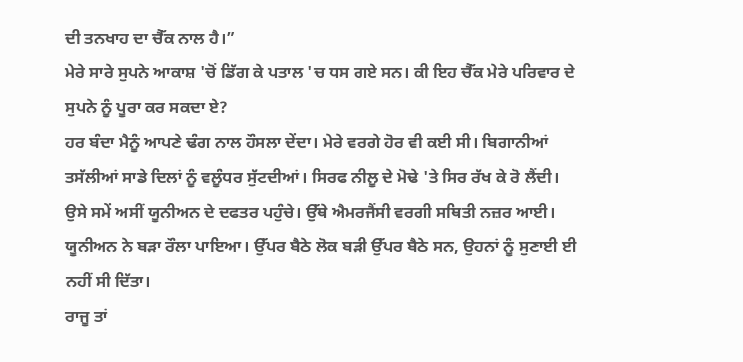ਦੀ ਤਨਖਾਹ ਦਾ ਚੈੱਕ ਨਾਲ ਹੈ।”
ਮੇਰੇ ਸਾਰੇ ਸੁਪਨੇ ਆਕਾਸ਼ 'ਚੋਂ ਡਿੱਗ ਕੇ ਪਤਾਲ 'ਚ ਧਸ ਗਏ ਸਨ। ਕੀ ਇਹ ਚੈੱਕ ਮੇਰੇ ਪਰਿਵਾਰ ਦੇ ਸੁਪਨੇ ਨੂੰ ਪੂਰਾ ਕਰ ਸਕਦਾ ਏ?
ਹਰ ਬੰਦਾ ਮੈਨੂੰ ਆਪਣੇ ਢੰਗ ਨਾਲ ਹੌਸਲਾ ਦੇਂਦਾ। ਮੇਰੇ ਵਰਗੇ ਹੋਰ ਵੀ ਕਈ ਸੀ। ਬਿਗਾਨੀਆਂ ਤਸੱਲੀਆਂ ਸਾਡੇ ਦਿਲਾਂ ਨੂੰ ਵਲੂੰਧਰ ਸੁੱਟਦੀਆਂ। ਸਿਰਫ ਨੀਲੂ ਦੇ ਮੋਢੇ 'ਤੇ ਸਿਰ ਰੱਖ ਕੇ ਰੋ ਲੈਂਦੀ। ਉਸੇ ਸਮੇਂ ਅਸੀਂ ਯੂਨੀਅਨ ਦੇ ਦਫਤਰ ਪਹੁੰਚੇ। ਉੱਥੇ ਐਮਰਜੈਂਸੀ ਵਰਗੀ ਸਥਿਤੀ ਨਜ਼ਰ ਆਈ। ਯੂਨੀਅਨ ਨੇ ਬੜਾ ਰੌਲਾ ਪਾਇਆ। ਉੱਪਰ ਬੈਠੇ ਲੋਕ ਬੜੀ ਉੱਪਰ ਬੈਠੇ ਸਨ, ਉਹਨਾਂ ਨੂੰ ਸੁਣਾਈ ਈ ਨਹੀਂ ਸੀ ਦਿੱਤਾ।
ਰਾਜੂ ਤਾਂ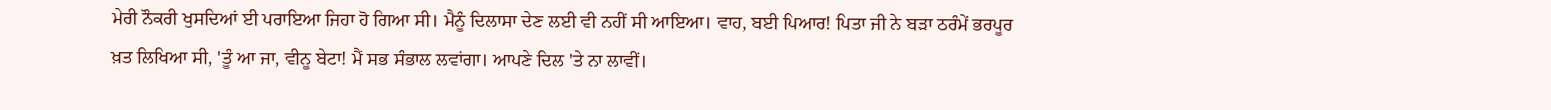ਮੇਰੀ ਨੌਕਰੀ ਖੁਸਦਿਆਂ ਈ ਪਰਾਇਆ ਜਿਹਾ ਹੋ ਗਿਆ ਸੀ। ਮੈਨੂੰ ਦਿਲਾਸਾ ਦੇਣ ਲਈ ਵੀ ਨਹੀਂ ਸੀ ਆਇਆ। ਵਾਹ, ਬਈ ਪਿਆਰ! ਪਿਤਾ ਜੀ ਨੇ ਬੜਾ ਠਰੰਮੇਂ ਭਰਪੂਰ ਖ਼ਤ ਲਿਖਿਆ ਸੀ, 'ਤੂੰ ਆ ਜਾ, ਵੀਨੂ ਬੇਟਾ! ਮੈਂ ਸਭ ਸੰਭਾਲ ਲਵਾਂਗਾ। ਆਪਣੇ ਦਿਲ 'ਤੇ ਨਾ ਲਾਵੀਂ।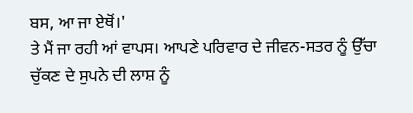ਬਸ, ਆ ਜਾ ਏਥੋਂ।'
ਤੇ ਮੈਂ ਜਾ ਰਹੀ ਆਂ ਵਾਪਸ। ਆਪਣੇ ਪਰਿਵਾਰ ਦੇ ਜੀਵਨ-ਸਤਰ ਨੂੰ ਉੱਚਾ ਚੁੱਕਣ ਦੇ ਸੁਪਨੇ ਦੀ ਲਾਸ਼ ਨੂੰ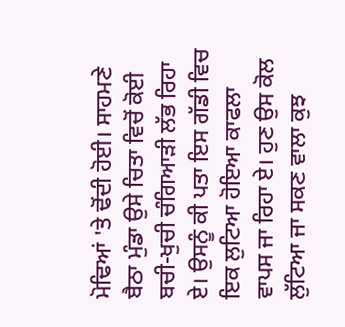ਮੋਢਿਆਂ 'ਤੇ ਢੋਂਦੀ ਹੋਈ। ਸਾਹਮਣੇ ਬੈਠਾ ਮੁੰਡਾ ਉਸੇ ਚਿਤਾ ਵਿਚੋਂ ਕੋਈ ਬਚੀ-ਖੁਚੀ ਚੰਗਿਆੜੀ ਲੱਭ ਰਿਹਾ ਏ। ਉਸਨੂੰ ਕੀ ਪਤਾ ਇਸ ਗੱਡੀ ਵਿਚ ਇਕ ਲੁਟਿਆ ਹੋਇਆ ਕਾਫਲਾ ਵਾਪਸ ਜਾ ਰਿਹਾ ਏ। ਹੁਣ ਉਸ ਕੋਲ ਲੁੱਟਿਆ ਜਾ ਸਕਣ ਵਾਲਾ ਕੁਝ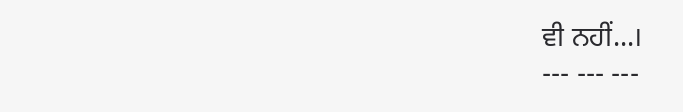ਵੀ ਨਹੀਂ...।
--- --- ---